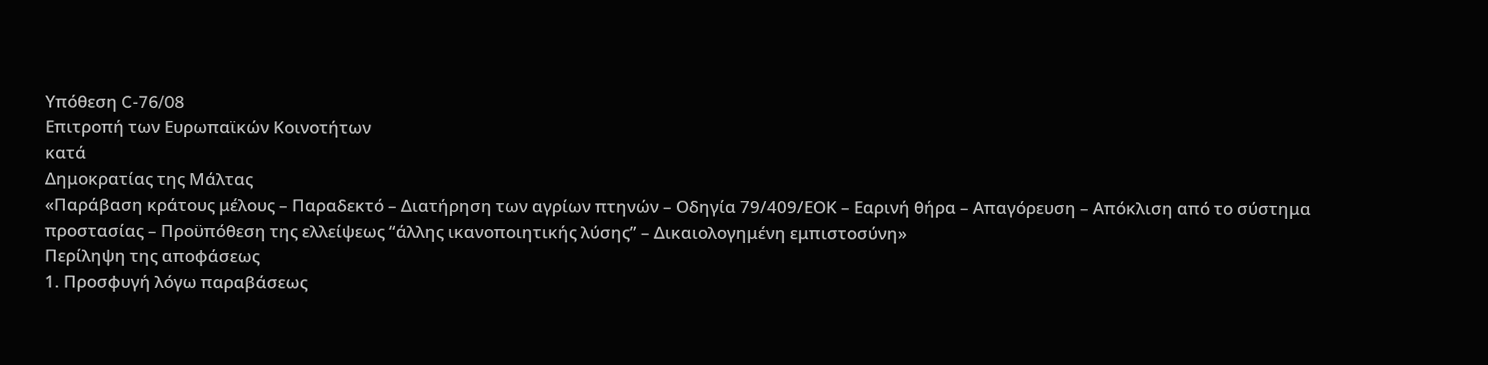Υπόθεση C-76/08
Επιτροπή των Ευρωπαϊκών Κοινοτήτων
κατά
Δημοκρατίας της Μάλτας
«Παράβαση κράτους μέλους – Παραδεκτό – Διατήρηση των αγρίων πτηνών – Οδηγία 79/409/ΕΟΚ – Εαρινή θήρα – Απαγόρευση – Απόκλιση από το σύστημα προστασίας – Προϋπόθεση της ελλείψεως “άλλης ικανοποιητικής λύσης” – Δικαιολογημένη εμπιστοσύνη»
Περίληψη της αποφάσεως
1. Προσφυγή λόγω παραβάσεως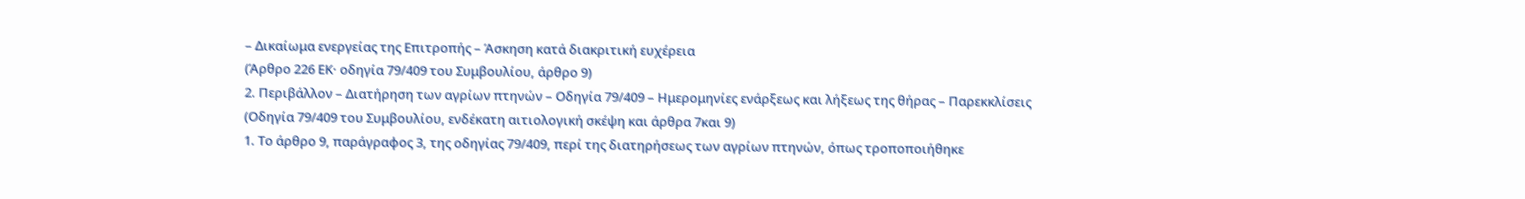– Δικαίωμα ενεργείας της Επιτροπής – Άσκηση κατά διακριτική ευχέρεια
(Άρθρο 226 ΕΚ· οδηγία 79/409 του Συμβουλίου, άρθρο 9)
2. Περιβάλλον – Διατήρηση των αγρίων πτηνών – Οδηγία 79/409 – Ημερομηνίες ενάρξεως και λήξεως της θήρας – Παρεκκλίσεις
(Οδηγία 79/409 του Συμβουλίου, ενδέκατη αιτιολογική σκέψη και άρθρα 7και 9)
1. Το άρθρο 9, παράγραφος 3, της οδηγίας 79/409, περί της διατηρήσεως των αγρίων πτηνών, όπως τροποποιήθηκε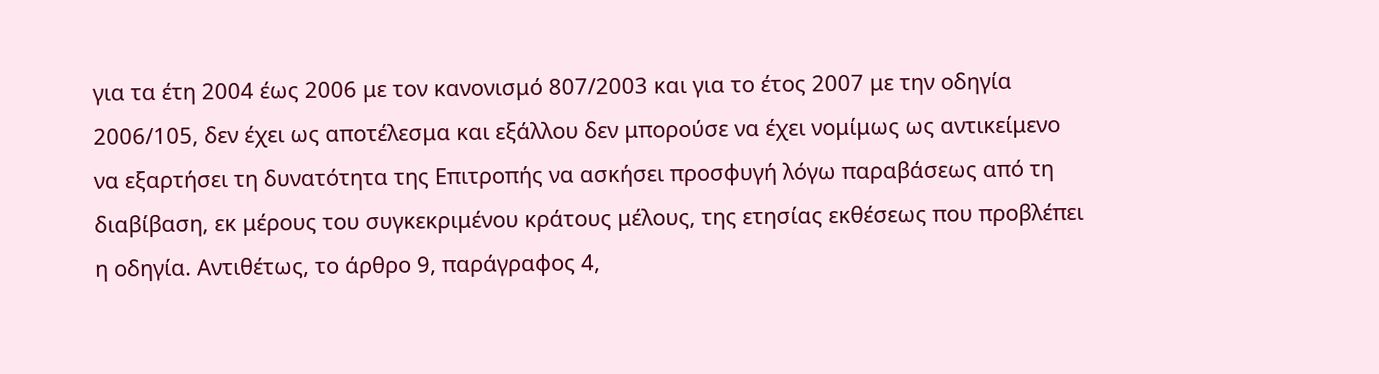για τα έτη 2004 έως 2006 με τον κανονισμό 807/2003 και για το έτος 2007 με την οδηγία 2006/105, δεν έχει ως αποτέλεσμα και εξάλλου δεν μπορούσε να έχει νομίμως ως αντικείμενο να εξαρτήσει τη δυνατότητα της Επιτροπής να ασκήσει προσφυγή λόγω παραβάσεως από τη διαβίβαση, εκ μέρους του συγκεκριμένου κράτους μέλους, της ετησίας εκθέσεως που προβλέπει η οδηγία. Αντιθέτως, το άρθρο 9, παράγραφος 4,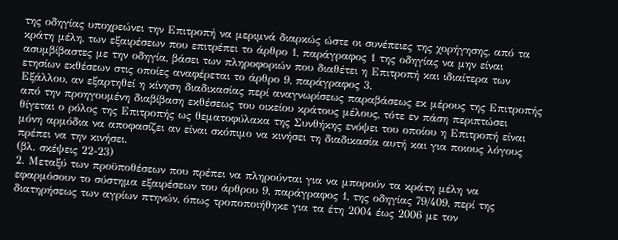της οδηγίας υποχρεώνει την Επιτροπή να μεριμνά διαρκώς ώστε οι συνέπειες της χορήγησης, από τα κράτη μέλη, των εξαιρέσεων που επιτρέπει το άρθρο 1, παράγραφος 1 της οδηγίας να μην είναι ασυμβίβαστες με την οδηγία, βάσει των πληροφοριών που διαθέτει η Επιτροπή και ιδιαίτερα των ετησίων εκθέσεων στις οποίες αναφέρεται το άρθρο 9, παράγραφος 3.
Εξάλλου, αν εξαρτηθεί η κίνηση διαδικασίας περί αναγνωρίσεως παραβάσεως εκ μέρους της Επιτροπής από την προηγουμένη διαβίβαση εκθέσεως του οικείου κράτους μέλους, τότε εν πάση περιπτώσει θίγεται ο ρόλος της Επιτροπής ως θεματοφύλακα της Συνθήκης ενόψει του οποίου η Επιτροπή είναι μόνη αρμόδια να αποφασίζει αν είναι σκόπιμο να κινήσει τη διαδικασία αυτή και για ποιους λόγους πρέπει να την κινήσει.
(βλ. σκέψεις 22-23)
2. Μεταξύ των προϋποθέσεων που πρέπει να πληρούνται για να μπορούν τα κράτη μέλη να εφαρμόσουν το σύστημα εξαιρέσεων του άρθρου 9, παράγραφος 1, της οδηγίας 79/409, περί της διατηρήσεως των αγρίων πτηνών, όπως τροποποιήθηκε για τα έτη 2004 έως 2006 με τον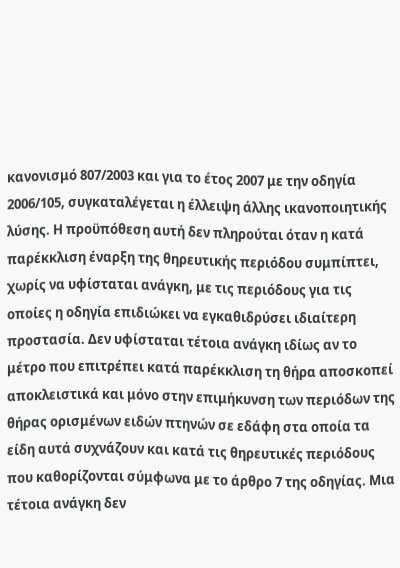κανονισμό 807/2003 και για το έτος 2007 με την οδηγία 2006/105, συγκαταλέγεται η έλλειψη άλλης ικανοποιητικής λύσης. Η προϋπόθεση αυτή δεν πληρούται όταν η κατά παρέκκλιση έναρξη της θηρευτικής περιόδου συμπίπτει, χωρίς να υφίσταται ανάγκη, με τις περιόδους για τις οποίες η οδηγία επιδιώκει να εγκαθιδρύσει ιδιαίτερη προστασία. Δεν υφίσταται τέτοια ανάγκη ιδίως αν το μέτρο που επιτρέπει κατά παρέκκλιση τη θήρα αποσκοπεί αποκλειστικά και μόνο στην επιμήκυνση των περιόδων της θήρας ορισμένων ειδών πτηνών σε εδάφη στα οποία τα είδη αυτά συχνάζουν και κατά τις θηρευτικές περιόδους που καθορίζονται σύμφωνα με το άρθρο 7 της οδηγίας. Μια τέτοια ανάγκη δεν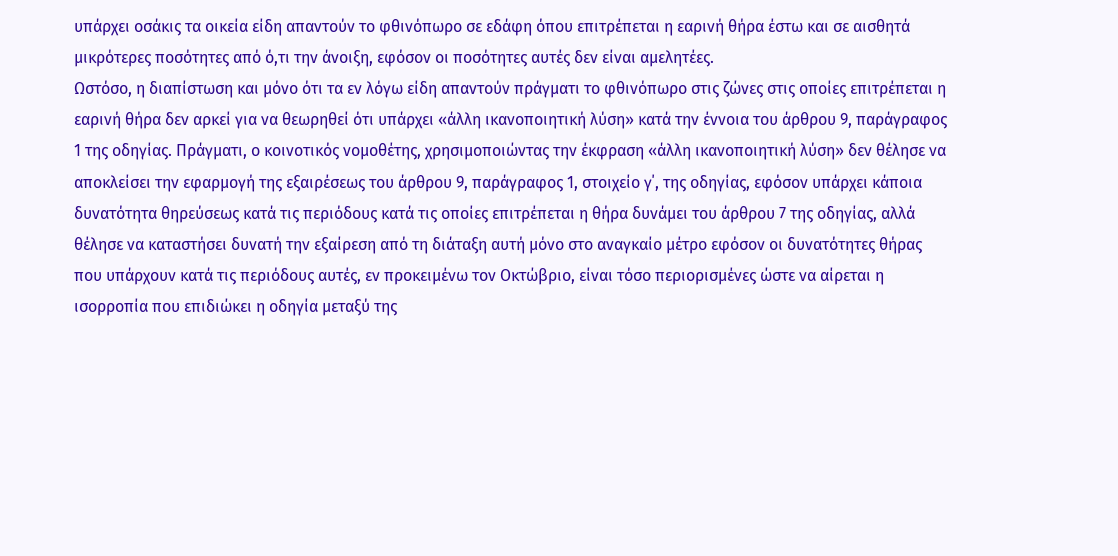υπάρχει οσάκις τα οικεία είδη απαντούν το φθινόπωρο σε εδάφη όπου επιτρέπεται η εαρινή θήρα έστω και σε αισθητά μικρότερες ποσότητες από ό,τι την άνοιξη, εφόσον οι ποσότητες αυτές δεν είναι αμελητέες.
Ωστόσο, η διαπίστωση και μόνο ότι τα εν λόγω είδη απαντούν πράγματι το φθινόπωρο στις ζώνες στις οποίες επιτρέπεται η εαρινή θήρα δεν αρκεί για να θεωρηθεί ότι υπάρχει «άλλη ικανοποιητική λύση» κατά την έννοια του άρθρου 9, παράγραφος 1 της οδηγίας. Πράγματι, ο κοινοτικός νομοθέτης, χρησιμοποιώντας την έκφραση «άλλη ικανοποιητική λύση» δεν θέλησε να αποκλείσει την εφαρμογή της εξαιρέσεως του άρθρου 9, παράγραφος 1, στοιχείο γ΄, της οδηγίας, εφόσον υπάρχει κάποια δυνατότητα θηρεύσεως κατά τις περιόδους κατά τις οποίες επιτρέπεται η θήρα δυνάμει του άρθρου 7 της οδηγίας, αλλά θέλησε να καταστήσει δυνατή την εξαίρεση από τη διάταξη αυτή μόνο στο αναγκαίο μέτρο εφόσον οι δυνατότητες θήρας που υπάρχουν κατά τις περιόδους αυτές, εν προκειμένω τον Οκτώβριο, είναι τόσο περιορισμένες ώστε να αίρεται η ισορροπία που επιδιώκει η οδηγία μεταξύ της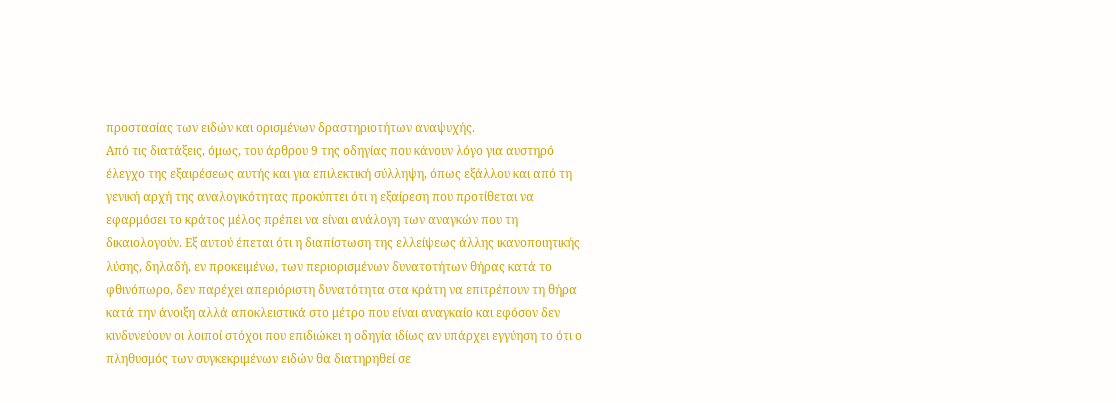προστασίας των ειδών και ορισμένων δραστηριοτήτων αναψυχής.
Από τις διατάξεις, όμως, του άρθρου 9 της οδηγίας που κάνουν λόγο για αυστηρό έλεγχο της εξαιρέσεως αυτής και για επιλεκτική σύλληψη, όπως εξάλλου και από τη γενική αρχή της αναλογικότητας προκύπτει ότι η εξαίρεση που προτίθεται να εφαρμόσει το κράτος μέλος πρέπει να είναι ανάλογη των αναγκών που τη δικαιολογούν. Εξ αυτού έπεται ότι η διαπίστωση της ελλείψεως άλλης ικανοποιητικής λύσης, δηλαδή, εν προκειμένω, των περιορισμένων δυνατοτήτων θήρας κατά το φθινόπωρο, δεν παρέχει απεριόριστη δυνατότητα στα κράτη να επιτρέπουν τη θήρα κατά την άνοιξη αλλά αποκλειστικά στο μέτρο που είναι αναγκαίο και εφόσον δεν κινδυνεύουν οι λοιποί στόχοι που επιδιώκει η οδηγία ιδίως αν υπάρχει εγγύηση το ότι ο πληθυσμός των συγκεκριμένων ειδών θα διατηρηθεί σε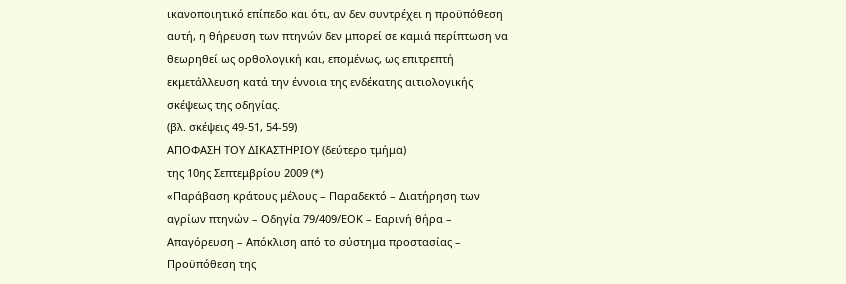ικανοποιητικό επίπεδο και ότι, αν δεν συντρέχει η προϋπόθεση αυτή, η θήρευση των πτηνών δεν μπορεί σε καμιά περίπτωση να θεωρηθεί ως ορθολογική και, επομένως, ως επιτρεπτή εκμετάλλευση κατά την έννοια της ενδέκατης αιτιολογικής σκέψεως της οδηγίας.
(βλ. σκέψεις 49-51, 54-59)
ΑΠΟΦΑΣΗ ΤΟΥ ΔΙΚΑΣΤΗΡΙΟΥ (δεύτερο τμήμα)
της 10ης Σεπτεμβρίου 2009 (*)
«Παράβαση κράτους μέλους – Παραδεκτό – Διατήρηση των αγρίων πτηνών – Οδηγία 79/409/ΕΟΚ – Εαρινή θήρα – Απαγόρευση – Απόκλιση από το σύστημα προστασίας – Προϋπόθεση της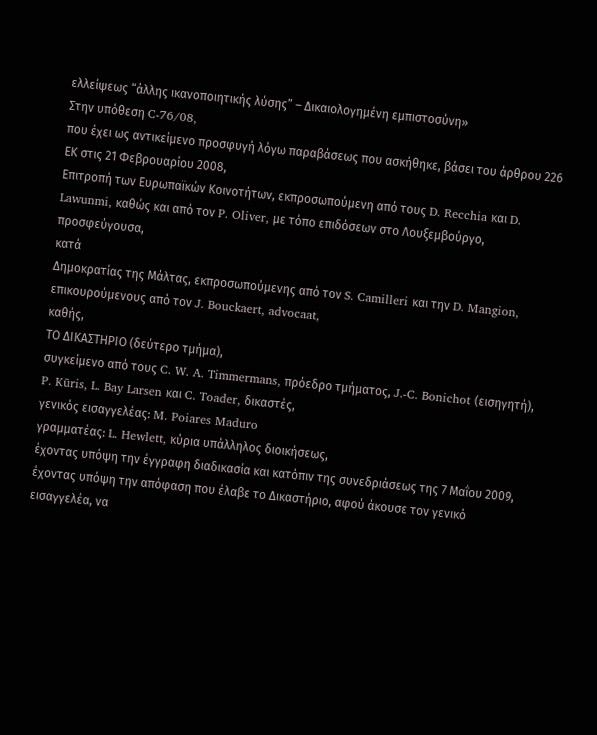ελλείψεως “άλλης ικανοποιητικής λύσης” – Δικαιολογημένη εμπιστοσύνη»
Στην υπόθεση C‑76/08,
που έχει ως αντικείμενο προσφυγή λόγω παραβάσεως που ασκήθηκε, βάσει του άρθρου 226 ΕΚ στις 21 Φεβρουαρίου 2008,
Επιτροπή των Ευρωπαϊκών Κοινοτήτων, εκπροσωπούμενη από τους D. Recchia και D. Lawunmi, καθώς και από τον P. Oliver, με τόπο επιδόσεων στο Λουξεμβούργο,
προσφεύγουσα,
κατά
Δημοκρατίας της Μάλτας, εκπροσωπούμενης από τον S. Camilleri και την D. Mangion, επικουρούμενους από τον J. Bouckaert, advocaat,
καθής,
ΤΟ ΔΙΚΑΣΤΗΡΙΟ (δεύτερο τμήμα),
συγκείμενο από τους C. W. A. Timmermans, πρόεδρο τμήματος, J.-C. Bonichot (εισηγητή), P. Kūris, L. Bay Larsen και C. Toader, δικαστές,
γενικός εισαγγελέας: M. Poiares Maduro
γραμματέας: L. Hewlett, κύρια υπάλληλος διοικήσεως,
έχοντας υπόψη την έγγραφη διαδικασία και κατόπιν της συνεδριάσεως της 7 Μαΐου 2009,
έχοντας υπόψη την απόφαση που έλαβε το Δικαστήριο, αφού άκουσε τον γενικό εισαγγελέα, να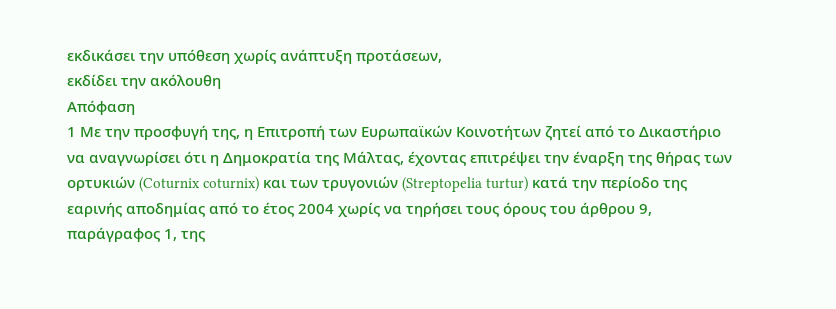εκδικάσει την υπόθεση χωρίς ανάπτυξη προτάσεων,
εκδίδει την ακόλουθη
Απόφαση
1 Με την προσφυγή της, η Επιτροπή των Ευρωπαϊκών Κοινοτήτων ζητεί από το Δικαστήριο να αναγνωρίσει ότι η Δημοκρατία της Μάλτας, έχοντας επιτρέψει την έναρξη της θήρας των ορτυκιών (Coturnix coturnix) και των τρυγονιών (Streptopelia turtur) κατά την περίοδο της εαρινής αποδημίας από το έτος 2004 χωρίς να τηρήσει τους όρους του άρθρου 9, παράγραφος 1, της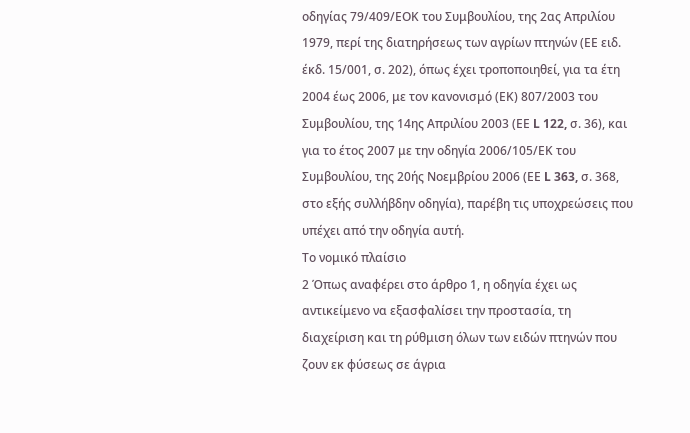οδηγίας 79/409/ΕΟΚ του Συμβουλίου, της 2ας Απριλίου 1979, περί της διατηρήσεως των αγρίων πτηνών (ΕΕ ειδ. έκδ. 15/001, σ. 202), όπως έχει τροποποιηθεί, για τα έτη 2004 έως 2006, με τον κανονισμό (ΕΚ) 807/2003 του Συμβουλίου, της 14ης Απριλίου 2003 (ΕΕ L 122, σ. 36), και για το έτος 2007 με την οδηγία 2006/105/ΕΚ του Συμβουλίου, της 20ής Νοεμβρίου 2006 (ΕΕ L 363, σ. 368, στο εξής συλλήβδην οδηγία), παρέβη τις υποχρεώσεις που υπέχει από την οδηγία αυτή.
Το νομικό πλαίσιο
2 Όπως αναφέρει στο άρθρο 1, η οδηγία έχει ως αντικείμενο να εξασφαλίσει την προστασία, τη διαχείριση και τη ρύθμιση όλων των ειδών πτηνών που ζουν εκ φύσεως σε άγρια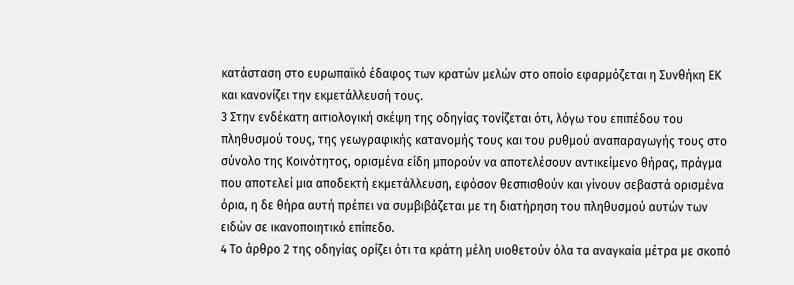κατάσταση στο ευρωπαϊκό έδαφος των κρατών μελών στο οποίο εφαρμόζεται η Συνθήκη ΕΚ και κανονίζει την εκμετάλλευσή τους.
3 Στην ενδέκατη αιτιολογική σκέψη της οδηγίας τονίζεται ότι, λόγω του επιπέδου του πληθυσμού τους, της γεωγραφικής κατανομής τους και του ρυθμού αναπαραγωγής τους στο σύνολο της Κοινότητος, ορισμένα είδη μπορούν να αποτελέσουν αντικείμενο θήρας, πράγμα που αποτελεί μια αποδεκτή εκμετάλλευση, εφόσον θεσπισθούν και γίνουν σεβαστά ορισμένα όρια, η δε θήρα αυτή πρέπει να συμβιβάζεται με τη διατήρηση του πληθυσμού αυτών των ειδών σε ικανοποιητικό επίπεδο.
4 Το άρθρο 2 της οδηγίας ορίζει ότι τα κράτη μέλη υιοθετούν όλα τα αναγκαία μέτρα με σκοπό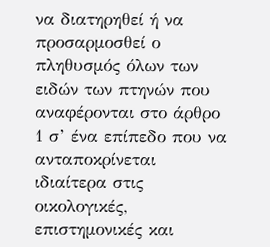να διατηρηθεί ή να προσαρμοσθεί ο πληθυσμός όλων των ειδών των πτηνών που αναφέρονται στο άρθρο 1 σ’ ένα επίπεδο που να ανταποκρίνεται ιδιαίτερα στις οικολογικές, επιστημονικές και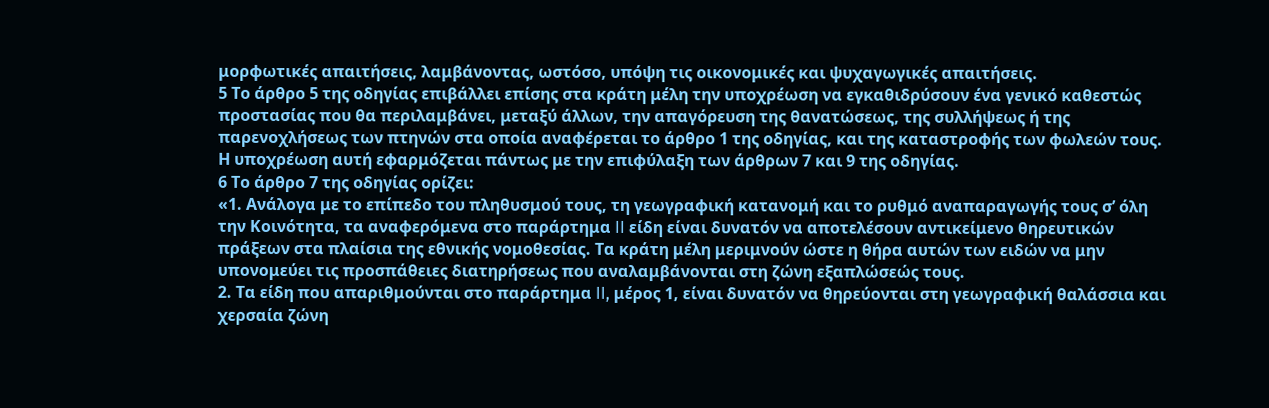μορφωτικές απαιτήσεις, λαμβάνοντας, ωστόσο, υπόψη τις οικονομικές και ψυχαγωγικές απαιτήσεις.
5 Το άρθρο 5 της οδηγίας επιβάλλει επίσης στα κράτη μέλη την υποχρέωση να εγκαθιδρύσουν ένα γενικό καθεστώς προστασίας που θα περιλαμβάνει, μεταξύ άλλων, την απαγόρευση της θανατώσεως, της συλλήψεως ή της παρενοχλήσεως των πτηνών στα οποία αναφέρεται το άρθρο 1 της οδηγίας, και της καταστροφής των φωλεών τους. Η υποχρέωση αυτή εφαρμόζεται πάντως με την επιφύλαξη των άρθρων 7 και 9 της οδηγίας.
6 Το άρθρο 7 της οδηγίας ορίζει:
«1. Ανάλογα με το επίπεδο του πληθυσμού τους, τη γεωγραφική κατανομή και το ρυθμό αναπαραγωγής τους σ’ όλη την Κοινότητα, τα αναφερόμενα στο παράρτημα II είδη είναι δυνατόν να αποτελέσουν αντικείμενο θηρευτικών πράξεων στα πλαίσια της εθνικής νομοθεσίας. Τα κράτη μέλη μεριμνούν ώστε η θήρα αυτών των ειδών να μην υπονομεύει τις προσπάθειες διατηρήσεως που αναλαμβάνονται στη ζώνη εξαπλώσεώς τους.
2. Τα είδη που απαριθμούνται στο παράρτημα II, μέρος 1, είναι δυνατόν να θηρεύονται στη γεωγραφική θαλάσσια και χερσαία ζώνη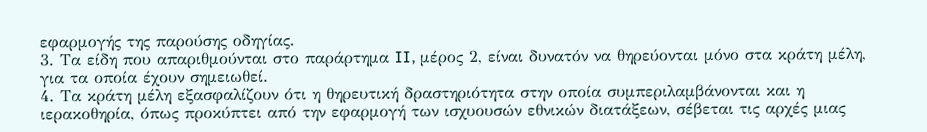εφαρμογής της παρούσης οδηγίας.
3. Τα είδη που απαριθμούνται στο παράρτημα II, μέρος 2, είναι δυνατόν να θηρεύονται μόνο στα κράτη μέλη, για τα οποία έχουν σημειωθεί.
4. Τα κράτη μέλη εξασφαλίζουν ότι η θηρευτική δραστηριότητα στην οποία συμπεριλαμβάνονται και η ιερακοθηρία, όπως προκύπτει από την εφαρμογή των ισχυουσών εθνικών διατάξεων, σέβεται τις αρχές μιας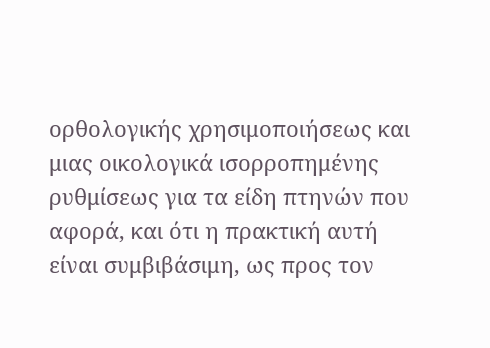ορθολογικής χρησιμοποιήσεως και μιας οικολογικά ισορροπημένης ρυθμίσεως για τα είδη πτηνών που αφορά, και ότι η πρακτική αυτή είναι συμβιβάσιμη, ως προς τον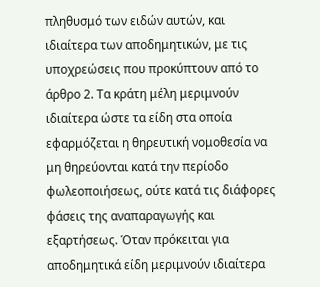πληθυσμό των ειδών αυτών, και ιδιαίτερα των αποδημητικών, με τις υποχρεώσεις που προκύπτουν από το άρθρο 2. Τα κράτη μέλη μεριμνούν ιδιαίτερα ώστε τα είδη στα οποία εφαρμόζεται η θηρευτική νομοθεσία να μη θηρεύονται κατά την περίοδο φωλεοποιήσεως, ούτε κατά τις διάφορες φάσεις της αναπαραγωγής και εξαρτήσεως. Όταν πρόκειται για αποδημητικά είδη μεριμνούν ιδιαίτερα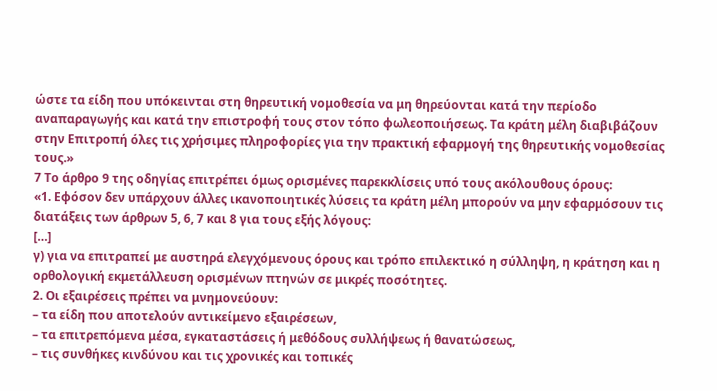ώστε τα είδη που υπόκεινται στη θηρευτική νομοθεσία να μη θηρεύονται κατά την περίοδο αναπαραγωγής και κατά την επιστροφή τους στον τόπο φωλεοποιήσεως. Τα κράτη μέλη διαβιβάζουν στην Επιτροπή όλες τις χρήσιμες πληροφορίες για την πρακτική εφαρμογή της θηρευτικής νομοθεσίας τους.»
7 Το άρθρο 9 της οδηγίας επιτρέπει όμως ορισμένες παρεκκλίσεις υπό τους ακόλουθους όρους:
«1. Εφόσον δεν υπάρχουν άλλες ικανοποιητικές λύσεις τα κράτη μέλη μπορούν να μην εφαρμόσουν τις διατάξεις των άρθρων 5, 6, 7 και 8 για τους εξής λόγους:
[…]
γ) για να επιτραπεί με αυστηρά ελεγχόμενους όρους και τρόπο επιλεκτικό η σύλληψη, η κράτηση και η ορθολογική εκμετάλλευση ορισμένων πτηνών σε μικρές ποσότητες.
2. Οι εξαιρέσεις πρέπει να μνημονεύουν:
– τα είδη που αποτελούν αντικείμενο εξαιρέσεων,
– τα επιτρεπόμενα μέσα, εγκαταστάσεις ή μεθόδους συλλήψεως ή θανατώσεως,
– τις συνθήκες κινδύνου και τις χρονικές και τοπικές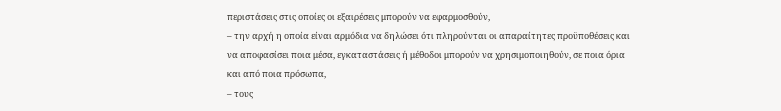περιστάσεις στις οποίες οι εξαιρέσεις μπορούν να εφαρμοσθούν,
– την αρχή η οποία είναι αρμόδια να δηλώσει ότι πληρούνται οι απαραίτητες προϋποθέσεις και να αποφασίσει ποια μέσα, εγκαταστάσεις ή μέθοδοι μπορούν να χρησιμοποιηθούν, σε ποια όρια και από ποια πρόσωπα,
– τους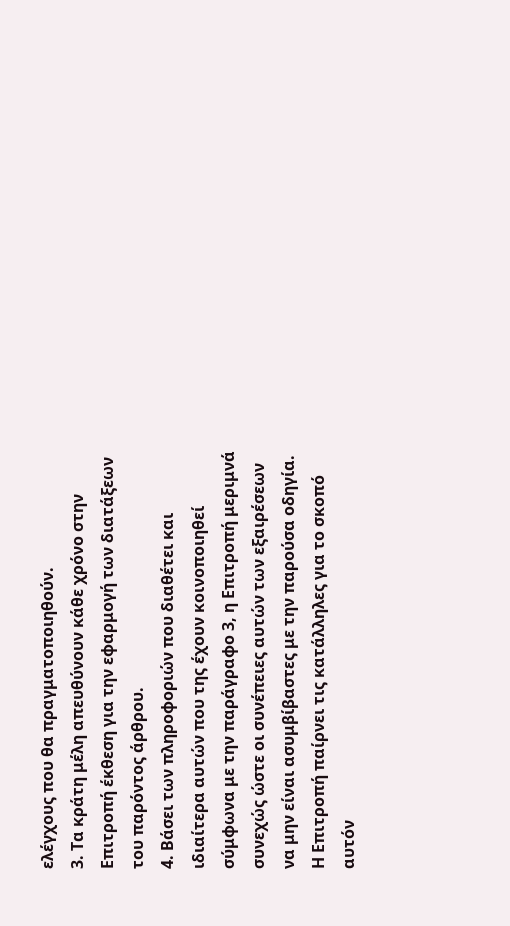ελέγχους που θα πραγματοποιηθούν.
3. Τα κράτη μέλη απευθύνουν κάθε χρόνο στην Επιτροπή έκθεση για την εφαρμογή των διατάξεων του παρόντος άρθρου.
4. Βάσει των πληροφοριών που διαθέτει και ιδιαίτερα αυτών που της έχουν κοινοποιηθεί σύμφωνα με την παράγραφο 3, η Επιτροπή μεριμνά συνεχώς ώστε οι συνέπειες αυτών των εξαιρέσεων να μην είναι ασυμβίβαστες με την παρούσα οδηγία. Η Επιτροπή παίρνει τις κατάλληλες για το σκοπό αυτόν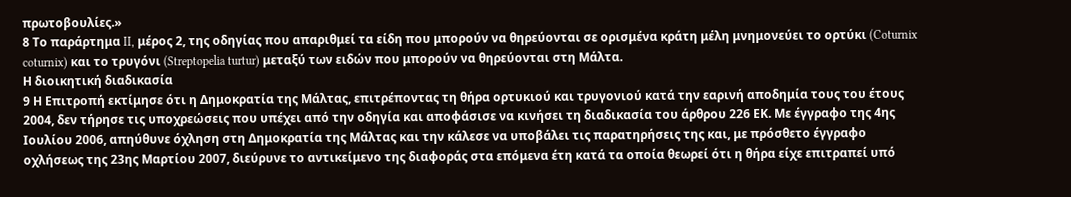πρωτοβουλίες.»
8 Το παράρτημα II, μέρος 2, της οδηγίας που απαριθμεί τα είδη που μπορούν να θηρεύονται σε ορισμένα κράτη μέλη μνημονεύει το ορτύκι (Coturnix coturnix) και το τρυγόνι (Streptopelia turtur) μεταξύ των ειδών που μπορούν να θηρεύονται στη Μάλτα.
Η διοικητική διαδικασία
9 Η Επιτροπή εκτίμησε ότι η Δημοκρατία της Μάλτας, επιτρέποντας τη θήρα ορτυκιού και τρυγονιού κατά την εαρινή αποδημία τους του έτους 2004, δεν τήρησε τις υποχρεώσεις που υπέχει από την οδηγία και αποφάσισε να κινήσει τη διαδικασία του άρθρου 226 ΕΚ. Με έγγραφο της 4ης Ιουλίου 2006, απηύθυνε όχληση στη Δημοκρατία της Μάλτας και την κάλεσε να υποβάλει τις παρατηρήσεις της και, με πρόσθετο έγγραφο οχλήσεως της 23ης Μαρτίου 2007, διεύρυνε το αντικείμενο της διαφοράς στα επόμενα έτη κατά τα οποία θεωρεί ότι η θήρα είχε επιτραπεί υπό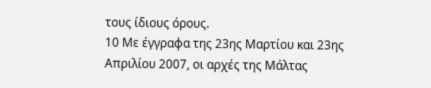τους ίδιους όρους.
10 Με έγγραφα της 23ης Μαρτίου και 23ης Απριλίου 2007, οι αρχές της Μάλτας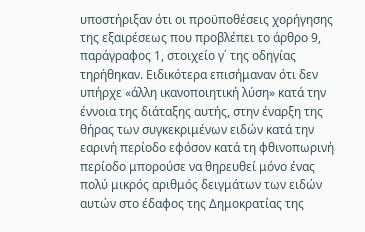υποστήριξαν ότι οι προϋποθέσεις χορήγησης της εξαιρέσεως που προβλέπει το άρθρο 9, παράγραφος 1, στοιχείο γ΄ της οδηγίας τηρήθηκαν. Ειδικότερα επισήμαναν ότι δεν υπήρχε «άλλη ικανοποιητική λύση» κατά την έννοια της διάταξης αυτής, στην έναρξη της θήρας των συγκεκριμένων ειδών κατά την εαρινή περίοδο εφόσον κατά τη φθινοπωρινή περίοδο μπορούσε να θηρευθεί μόνο ένας πολύ μικρός αριθμός δειγμάτων των ειδών αυτών στο έδαφος της Δημοκρατίας της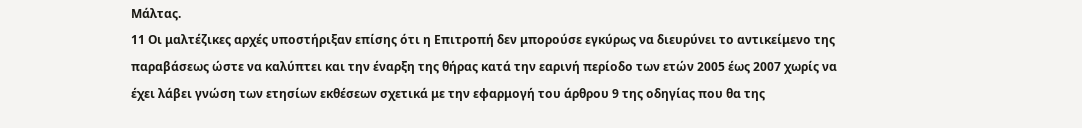Μάλτας.
11 Οι μαλτέζικες αρχές υποστήριξαν επίσης ότι η Επιτροπή δεν μπορούσε εγκύρως να διευρύνει το αντικείμενο της παραβάσεως ώστε να καλύπτει και την έναρξη της θήρας κατά την εαρινή περίοδο των ετών 2005 έως 2007 χωρίς να έχει λάβει γνώση των ετησίων εκθέσεων σχετικά με την εφαρμογή του άρθρου 9 της οδηγίας που θα της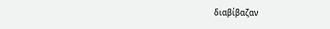διαβίβαζαν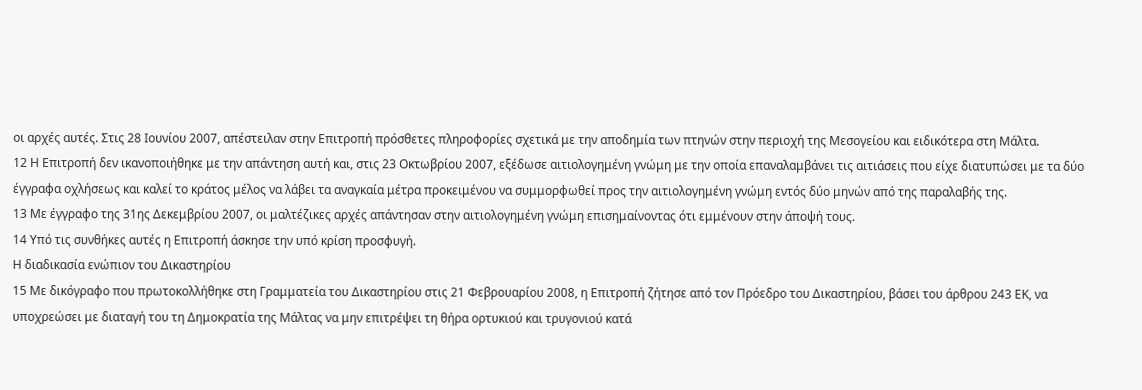οι αρχές αυτές. Στις 28 Ιουνίου 2007, απέστειλαν στην Επιτροπή πρόσθετες πληροφορίες σχετικά με την αποδημία των πτηνών στην περιοχή της Μεσογείου και ειδικότερα στη Μάλτα.
12 Η Επιτροπή δεν ικανοποιήθηκε με την απάντηση αυτή και, στις 23 Οκτωβρίου 2007, εξέδωσε αιτιολογημένη γνώμη με την οποία επαναλαμβάνει τις αιτιάσεις που είχε διατυπώσει με τα δύο έγγραφα οχλήσεως και καλεί το κράτος μέλος να λάβει τα αναγκαία μέτρα προκειμένου να συμμορφωθεί προς την αιτιολογημένη γνώμη εντός δύο μηνών από της παραλαβής της.
13 Με έγγραφο της 31ης Δεκεμβρίου 2007, οι μαλτέζικες αρχές απάντησαν στην αιτιολογημένη γνώμη επισημαίνοντας ότι εμμένουν στην άποψή τους.
14 Υπό τις συνθήκες αυτές η Επιτροπή άσκησε την υπό κρίση προσφυγή.
Η διαδικασία ενώπιον του Δικαστηρίου
15 Με δικόγραφο που πρωτοκολλήθηκε στη Γραμματεία του Δικαστηρίου στις 21 Φεβρουαρίου 2008, η Επιτροπή ζήτησε από τον Πρόεδρο του Δικαστηρίου, βάσει του άρθρου 243 ΕΚ, να υποχρεώσει με διαταγή του τη Δημοκρατία της Μάλτας να μην επιτρέψει τη θήρα ορτυκιού και τρυγονιού κατά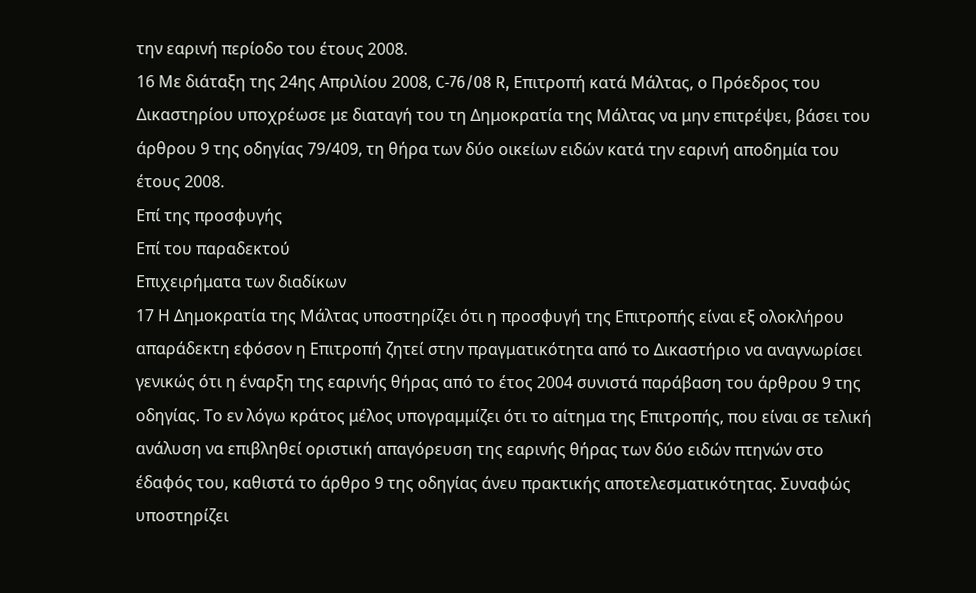την εαρινή περίοδο του έτους 2008.
16 Με διάταξη της 24ης Απριλίου 2008, C‑76/08 R, Επιτροπή κατά Μάλτας, ο Πρόεδρος του Δικαστηρίου υποχρέωσε με διαταγή του τη Δημοκρατία της Μάλτας να μην επιτρέψει, βάσει του άρθρου 9 της οδηγίας 79/409, τη θήρα των δύο οικείων ειδών κατά την εαρινή αποδημία του έτους 2008.
Επί της προσφυγής
Επί του παραδεκτού
Επιχειρήματα των διαδίκων
17 Η Δημοκρατία της Μάλτας υποστηρίζει ότι η προσφυγή της Επιτροπής είναι εξ ολοκλήρου απαράδεκτη εφόσον η Επιτροπή ζητεί στην πραγματικότητα από το Δικαστήριο να αναγνωρίσει γενικώς ότι η έναρξη της εαρινής θήρας από το έτος 2004 συνιστά παράβαση του άρθρου 9 της οδηγίας. Το εν λόγω κράτος μέλος υπογραμμίζει ότι το αίτημα της Επιτροπής, που είναι σε τελική ανάλυση να επιβληθεί οριστική απαγόρευση της εαρινής θήρας των δύο ειδών πτηνών στο έδαφός του, καθιστά το άρθρο 9 της οδηγίας άνευ πρακτικής αποτελεσματικότητας. Συναφώς υποστηρίζει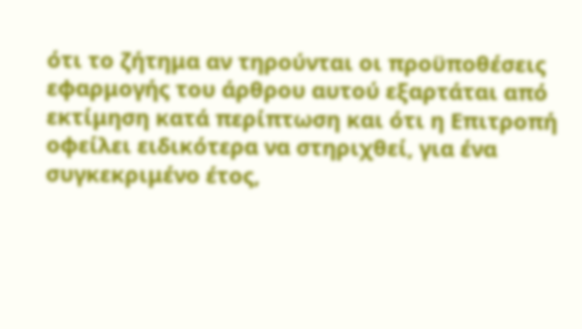ότι το ζήτημα αν τηρούνται οι προϋποθέσεις εφαρμογής του άρθρου αυτού εξαρτάται από εκτίμηση κατά περίπτωση και ότι η Επιτροπή οφείλει ειδικότερα να στηριχθεί, για ένα συγκεκριμένο έτος,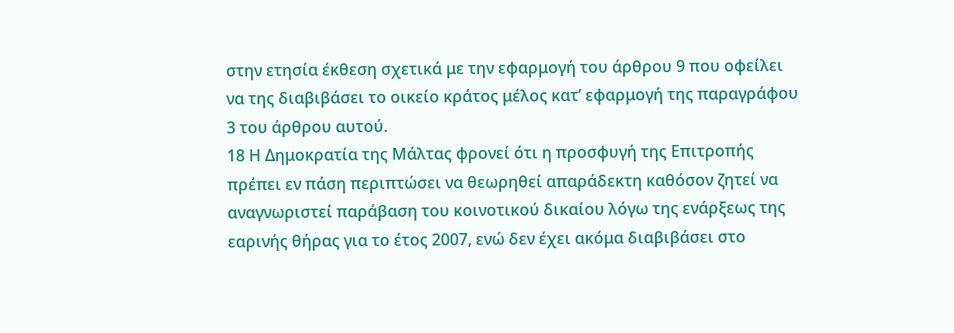στην ετησία έκθεση σχετικά με την εφαρμογή του άρθρου 9 που οφείλει να της διαβιβάσει το οικείο κράτος μέλος κατ’ εφαρμογή της παραγράφου 3 του άρθρου αυτού.
18 Η Δημοκρατία της Μάλτας φρονεί ότι η προσφυγή της Επιτροπής πρέπει εν πάση περιπτώσει να θεωρηθεί απαράδεκτη καθόσον ζητεί να αναγνωριστεί παράβαση του κοινοτικού δικαίου λόγω της ενάρξεως της εαρινής θήρας για το έτος 2007, ενώ δεν έχει ακόμα διαβιβάσει στο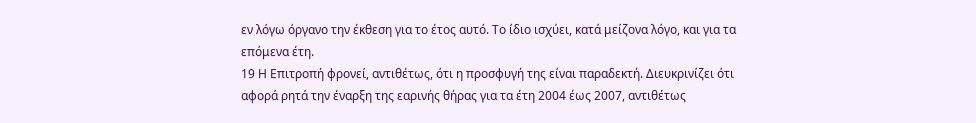εν λόγω όργανο την έκθεση για το έτος αυτό. Το ίδιο ισχύει, κατά μείζονα λόγο, και για τα επόμενα έτη.
19 Η Επιτροπή φρονεί, αντιθέτως, ότι η προσφυγή της είναι παραδεκτή. Διευκρινίζει ότι αφορά ρητά την έναρξη της εαρινής θήρας για τα έτη 2004 έως 2007, αντιθέτως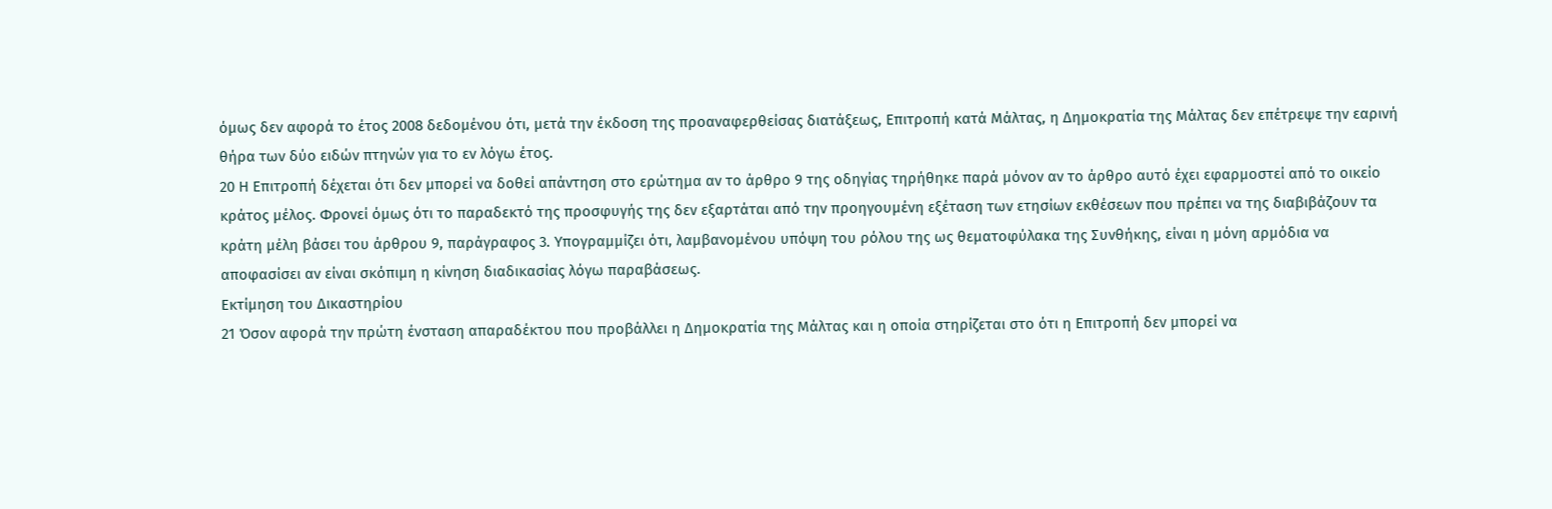όμως δεν αφορά το έτος 2008 δεδομένου ότι, μετά την έκδοση της προαναφερθείσας διατάξεως, Επιτροπή κατά Μάλτας, η Δημοκρατία της Μάλτας δεν επέτρεψε την εαρινή θήρα των δύο ειδών πτηνών για το εν λόγω έτος.
20 Η Επιτροπή δέχεται ότι δεν μπορεί να δοθεί απάντηση στο ερώτημα αν το άρθρο 9 της οδηγίας τηρήθηκε παρά μόνον αν το άρθρο αυτό έχει εφαρμοστεί από το οικείο κράτος μέλος. Φρονεί όμως ότι το παραδεκτό της προσφυγής της δεν εξαρτάται από την προηγουμένη εξέταση των ετησίων εκθέσεων που πρέπει να της διαβιβάζουν τα κράτη μέλη βάσει του άρθρου 9, παράγραφος 3. Υπογραμμίζει ότι, λαμβανομένου υπόψη του ρόλου της ως θεματοφύλακα της Συνθήκης, είναι η μόνη αρμόδια να αποφασίσει αν είναι σκόπιμη η κίνηση διαδικασίας λόγω παραβάσεως.
Εκτίμηση του Δικαστηρίου
21 Όσον αφορά την πρώτη ένσταση απαραδέκτου που προβάλλει η Δημοκρατία της Μάλτας και η οποία στηρίζεται στο ότι η Επιτροπή δεν μπορεί να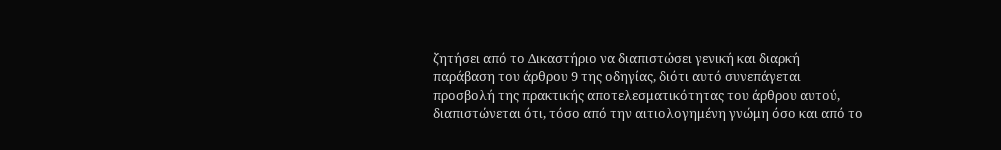ζητήσει από το Δικαστήριο να διαπιστώσει γενική και διαρκή παράβαση του άρθρου 9 της οδηγίας, διότι αυτό συνεπάγεται προσβολή της πρακτικής αποτελεσματικότητας του άρθρου αυτού, διαπιστώνεται ότι, τόσο από την αιτιολογημένη γνώμη όσο και από το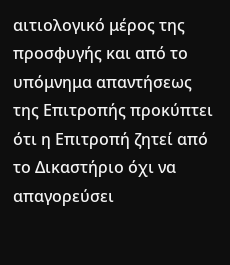αιτιολογικό μέρος της προσφυγής και από το υπόμνημα απαντήσεως της Επιτροπής προκύπτει ότι η Επιτροπή ζητεί από το Δικαστήριο όχι να απαγορεύσει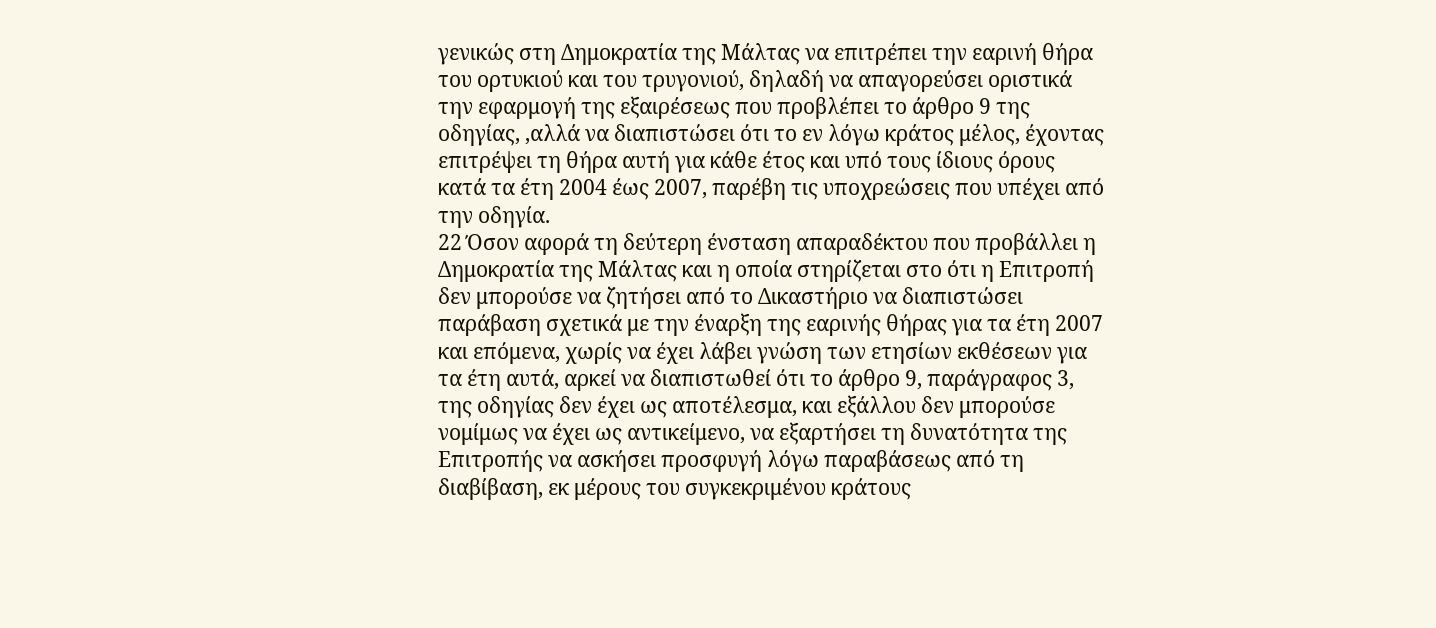γενικώς στη Δημοκρατία της Μάλτας να επιτρέπει την εαρινή θήρα του ορτυκιού και του τρυγονιού, δηλαδή να απαγορεύσει οριστικά την εφαρμογή της εξαιρέσεως που προβλέπει το άρθρο 9 της οδηγίας, ,αλλά να διαπιστώσει ότι το εν λόγω κράτος μέλος, έχοντας επιτρέψει τη θήρα αυτή για κάθε έτος και υπό τους ίδιους όρους κατά τα έτη 2004 έως 2007, παρέβη τις υποχρεώσεις που υπέχει από την οδηγία.
22 Όσον αφορά τη δεύτερη ένσταση απαραδέκτου που προβάλλει η Δημοκρατία της Μάλτας και η οποία στηρίζεται στο ότι η Επιτροπή δεν μπορούσε να ζητήσει από το Δικαστήριο να διαπιστώσει παράβαση σχετικά με την έναρξη της εαρινής θήρας για τα έτη 2007 και επόμενα, χωρίς να έχει λάβει γνώση των ετησίων εκθέσεων για τα έτη αυτά, αρκεί να διαπιστωθεί ότι το άρθρο 9, παράγραφος 3, της οδηγίας δεν έχει ως αποτέλεσμα, και εξάλλου δεν μπορούσε νομίμως να έχει ως αντικείμενο, να εξαρτήσει τη δυνατότητα της Επιτροπής να ασκήσει προσφυγή λόγω παραβάσεως από τη διαβίβαση, εκ μέρους του συγκεκριμένου κράτους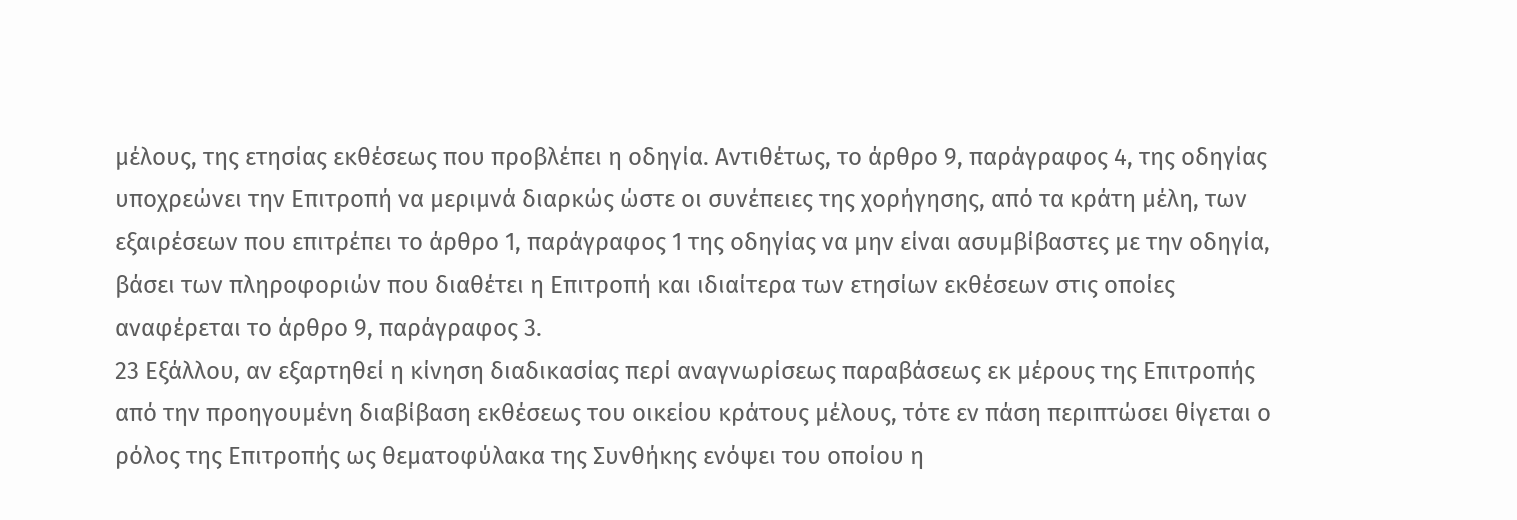μέλους, της ετησίας εκθέσεως που προβλέπει η οδηγία. Αντιθέτως, το άρθρο 9, παράγραφος 4, της οδηγίας υποχρεώνει την Επιτροπή να μεριμνά διαρκώς ώστε οι συνέπειες της χορήγησης, από τα κράτη μέλη, των εξαιρέσεων που επιτρέπει το άρθρο 1, παράγραφος 1 της οδηγίας να μην είναι ασυμβίβαστες με την οδηγία, βάσει των πληροφοριών που διαθέτει η Επιτροπή και ιδιαίτερα των ετησίων εκθέσεων στις οποίες αναφέρεται το άρθρο 9, παράγραφος 3.
23 Εξάλλου, αν εξαρτηθεί η κίνηση διαδικασίας περί αναγνωρίσεως παραβάσεως εκ μέρους της Επιτροπής από την προηγουμένη διαβίβαση εκθέσεως του οικείου κράτους μέλους, τότε εν πάση περιπτώσει θίγεται ο ρόλος της Επιτροπής ως θεματοφύλακα της Συνθήκης ενόψει του οποίου η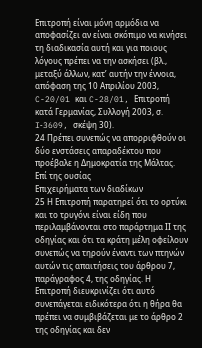Επιτροπή είναι μόνη αρμόδια να αποφασίζει αν είναι σκόπιμο να κινήσει τη διαδικασία αυτή και για ποιους λόγους πρέπει να την ασκήσει (βλ., μεταξύ άλλων, κατ’ αυτήν την έννοια, απόφαση της 10 Απριλίου 2003, C-20/01 και C-28/01, Επιτροπή κατά Γερμανίας, Συλλογή 2003, σ. I‑3609, σκέψη 30).
24 Πρέπει συνεπώς να απορριφθούν οι δύο ενστάσεις απαραδέκτου που προέβαλε η Δημοκρατία της Μάλτας.
Επί της ουσίας
Επιχειρήματα των διαδίκων
25 Η Επιτροπή παρατηρεί ότι το ορτύκι και το τρυγόνι είναι είδη που περιλαμβάνονται στο παράρτημα ΙΙ της οδηγίας και ότι τα κράτη μέλη οφείλουν συνεπώς να τηρούν έναντι των πτηνών αυτών τις απαιτήσεις του άρθρου 7, παράγραφος 4, της οδηγίας. Η Επιτροπή διευκρινίζει ότι αυτό συνεπάγεται ειδικότερα ότι η θήρα θα πρέπει να συμβιβάζεται με το άρθρο 2 της οδηγίας και δεν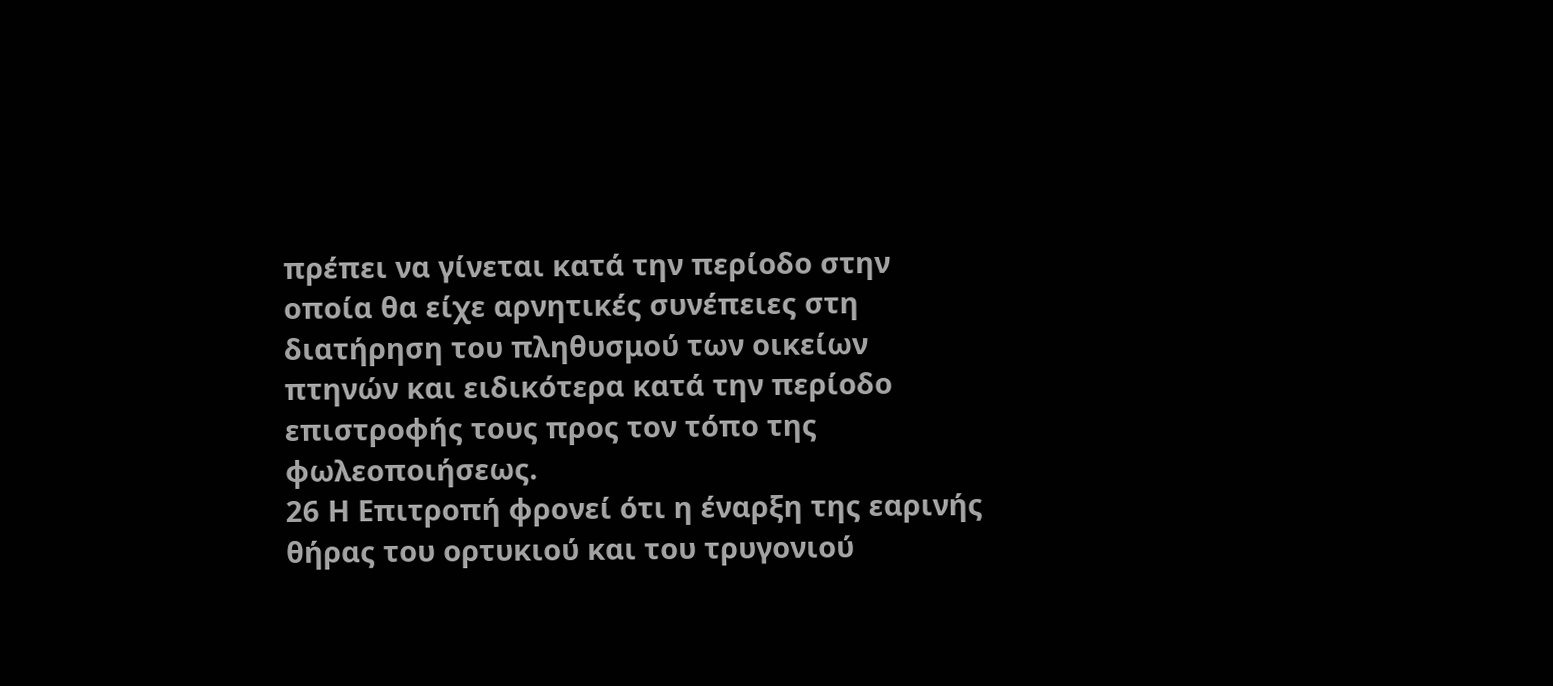πρέπει να γίνεται κατά την περίοδο στην οποία θα είχε αρνητικές συνέπειες στη διατήρηση του πληθυσμού των οικείων πτηνών και ειδικότερα κατά την περίοδο επιστροφής τους προς τον τόπο της φωλεοποιήσεως.
26 Η Επιτροπή φρονεί ότι η έναρξη της εαρινής θήρας του ορτυκιού και του τρυγονιού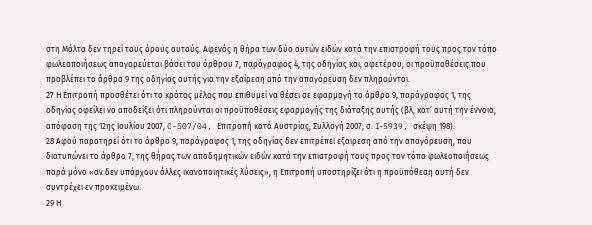στη Μάλτα δεν τηρεί τους όρους αυτούς. Αφενός η θήρα των δύο αυτών ειδών κατά την επιστροφή τους προς τον τόπο φωλεοποιήσεως απαγορεύεται βάσει του άρθρου 7, παράγραφος 4, της οδηγίας και, αφετέρου, οι προϋποθέσεις που προβλέπει το άρθρο 9 της οδηγίας αυτής για την εξαίρεση από την απαγόρευση δεν πληρούνται.
27 Η Επιτροπή προσθέτει ότι το κράτος μέλος που επιθυμεί να θέσει σε εφαρμογή το άρθρο 9, παράγραφος 1, της οδηγίας οφείλει να αποδείξει ότι πληρούνται οι προϋποθέσεις εφαρμογής της διάταξης αυτής (βλ, κατ’ αυτή την έννοια, απόφαση της 12ης Ιουλίου 2007, C-507/04, Επιτροπή κατά Αυστρίας, Συλλογή 2007, σ. I‑5939, σκέψη 198).
28 Αφού παρατηρεί ότι το άρθρο 9, παράγραφος 1, της οδηγίας δεν επιτρέπει εξαιρεση από την απαγόρευση, που διατυπώνει το άρθρο 7, της θήρας των αποδημητικών ειδών κατά την επιστροφή τους προς τον τόπο φωλεοποιήσεως παρά μόνο «αν δεν υπάρχουν άλλες ικανοποιητικές λύσεις», η Επιτροπή υποστηρίζει ότι η προϋπόθεση αυτή δεν συντρέχει εν προκειμένω.
29 Η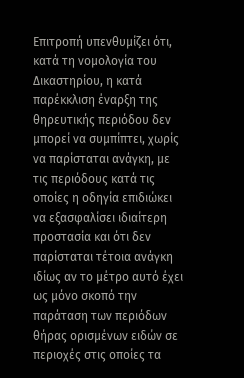Επιτροπή υπενθυμίζει ότι, κατά τη νομολογία του Δικαστηρίου, η κατά παρέκκλιση έναρξη της θηρευτικής περιόδου δεν μπορεί να συμπίπτει, χωρίς να παρίσταται ανάγκη, με τις περιόδους κατά τις οποίες η οδηγία επιδιώκει να εξασφαλίσει ιδιαίτερη προστασία και ότι δεν παρίσταται τέτοια ανάγκη ιδίως αν το μέτρο αυτό έχει ως μόνο σκοπό την παράταση των περιόδων θήρας ορισμένων ειδών σε περιοχές στις οποίες τα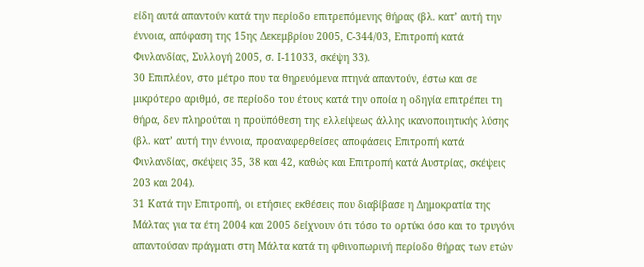είδη αυτά απαντούν κατά την περίοδο επιτρεπόμενης θήρας (βλ. κατ’ αυτή την έννοια, απόφαση της 15ης Δεκεμβρίου 2005, C-344/03, Επιτροπή κατά Φινλανδίας, Συλλογή 2005, σ. I-11033, σκέψη 33).
30 Επιπλέον, στο μέτρο που τα θηρευόμενα πτηνά απαντούν, έστω και σε μικρότερο αριθμό, σε περίοδο του έτους κατά την οποία η οδηγία επιτρέπει τη θήρα, δεν πληρούται η προϋπόθεση της ελλείψεως άλλης ικανοποιητικής λύσης (βλ. κατ’ αυτή την έννοια, προαναφερθείσες αποφάσεις Επιτροπή κατά Φινλανδίας, σκέψεις 35, 38 και 42, καθώς και Επιτροπή κατά Αυστρίας, σκέψεις 203 και 204).
31 Κατά την Επιτροπή, οι ετήσιες εκθέσεις που διαβίβασε η Δημοκρατία της Μάλτας για τα έτη 2004 και 2005 δείχνουν ότι τόσο το ορτύκι όσο και το τρυγόνι απαντούσαν πράγματι στη Μάλτα κατά τη φθινοπωρινή περίοδο θήρας των ετών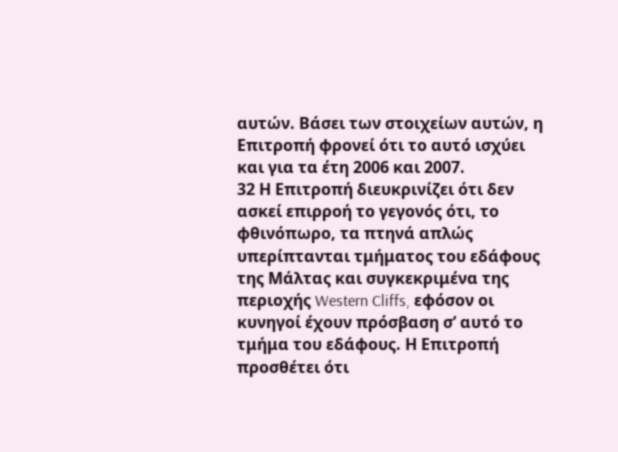αυτών. Βάσει των στοιχείων αυτών, η Επιτροπή φρονεί ότι το αυτό ισχύει και για τα έτη 2006 και 2007.
32 Η Επιτροπή διευκρινίζει ότι δεν ασκεί επιρροή το γεγονός ότι, το φθινόπωρο, τα πτηνά απλώς υπερίπτανται τμήματος του εδάφους της Μάλτας και συγκεκριμένα της περιοχής Western Cliffs, εφόσον οι κυνηγοί έχουν πρόσβαση σ’ αυτό το τμήμα του εδάφους. Η Επιτροπή προσθέτει ότι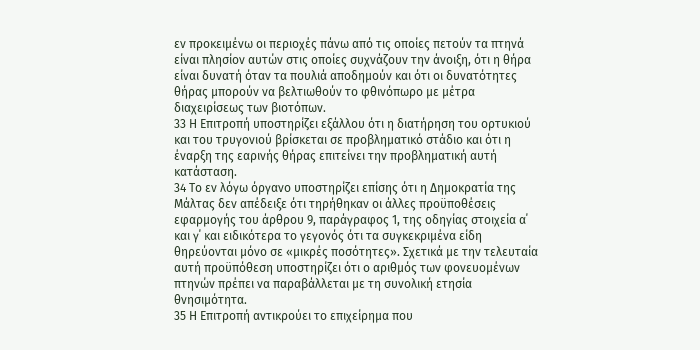εν προκειμένω οι περιοχές πάνω από τις οποίες πετούν τα πτηνά είναι πλησίον αυτών στις οποίες συχνάζουν την άνοιξη, ότι η θήρα είναι δυνατή όταν τα πουλιά αποδημούν και ότι οι δυνατότητες θήρας μπορούν να βελτιωθούν το φθινόπωρο με μέτρα διαχειρίσεως των βιοτόπων.
33 Η Επιτροπή υποστηρίζει εξάλλου ότι η διατήρηση του ορτυκιού και του τρυγονιού βρίσκεται σε προβληματικό στάδιο και ότι η έναρξη της εαρινής θήρας επιτείνει την προβληματική αυτή κατάσταση.
34 Το εν λόγω όργανο υποστηρίζει επίσης ότι η Δημοκρατία της Μάλτας δεν απέδειξε ότι τηρήθηκαν οι άλλες προϋποθέσεις εφαρμογής του άρθρου 9, παράγραφος 1, της οδηγίας στοιχεία α΄ και γ΄ και ειδικότερα το γεγονός ότι τα συγκεκριμένα είδη θηρεύονται μόνο σε «μικρές ποσότητες». Σχετικά με την τελευταία αυτή προϋπόθεση υποστηρίζει ότι ο αριθμός των φονευομένων πτηνών πρέπει να παραβάλλεται με τη συνολική ετησία θνησιμότητα.
35 Η Επιτροπή αντικρούει το επιχείρημα που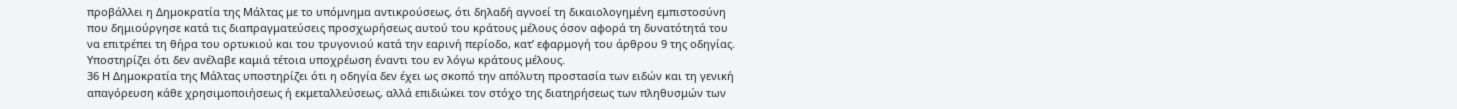προβάλλει η Δημοκρατία της Μάλτας με το υπόμνημα αντικρούσεως, ότι δηλαδή αγνοεί τη δικαιολογημένη εμπιστοσύνη που δημιούργησε κατά τις διαπραγματεύσεις προσχωρήσεως αυτού του κράτους μέλους όσον αφορά τη δυνατότητά του να επιτρέπει τη θήρα του ορτυκιού και του τρυγονιού κατά την εαρινή περίοδο, κατ’ εφαρμογή του άρθρου 9 της οδηγίας. Υποστηρίζει ότι δεν ανέλαβε καμιά τέτοια υποχρέωση έναντι του εν λόγω κράτους μέλους.
36 Η Δημοκρατία της Μάλτας υποστηρίζει ότι η οδηγία δεν έχει ως σκοπό την απόλυτη προστασία των ειδών και τη γενική απαγόρευση κάθε χρησιμοποιήσεως ή εκμεταλλεύσεως, αλλά επιδιώκει τον στόχο της διατηρήσεως των πληθυσμών των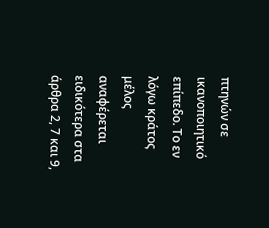πτηνών σε ικανοποιητικό επίπεδο. Το εν λόγω κράτος μέλος αναφέρεται ειδικότερα στα άρθρα 2, 7 και 9,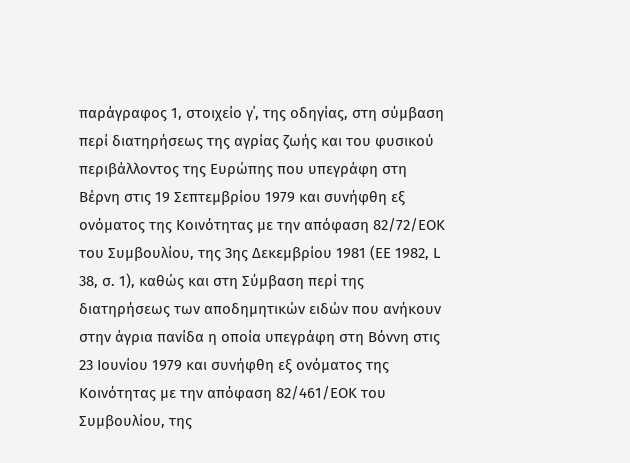παράγραφος 1, στοιχείο γ΄, της οδηγίας, στη σύμβαση περί διατηρήσεως της αγρίας ζωής και του φυσικού περιβάλλοντος της Ευρώπης που υπεγράφη στη Βέρνη στις 19 Σεπτεμβρίου 1979 και συνήφθη εξ ονόματος της Κοινότητας με την απόφαση 82/72/ΕΟΚ του Συμβουλίου, της 3ης Δεκεμβρίου 1981 (ΕΕ 1982, L 38, σ. 1), καθώς και στη Σύμβαση περί της διατηρήσεως των αποδημητικών ειδών που ανήκουν στην άγρια πανίδα η οποία υπεγράφη στη Βόννη στις 23 Ιουνίου 1979 και συνήφθη εξ ονόματος της Κοινότητας με την απόφαση 82/461/ΕΟΚ του Συμβουλίου, της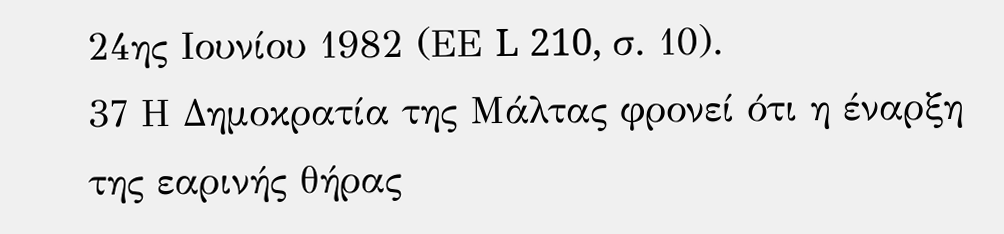24ης Ιουνίου 1982 (ΕΕ L 210, σ. 10).
37 Η Δημοκρατία της Μάλτας φρονεί ότι η έναρξη της εαρινής θήρας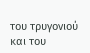του τρυγονιού και του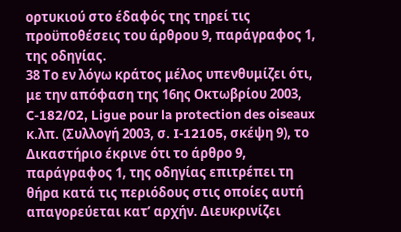ορτυκιού στο έδαφός της τηρεί τις προϋποθέσεις του άρθρου 9, παράγραφος 1, της οδηγίας.
38 Το εν λόγω κράτος μέλος υπενθυμίζει ότι, με την απόφαση της 16ης Οκτωβρίου 2003, C-182/02, Ligue pour la protection des oiseaux κ.λπ. (Συλλογή 2003, σ. I‑12105, σκέψη 9), το Δικαστήριο έκρινε ότι το άρθρο 9, παράγραφος 1, της οδηγίας επιτρέπει τη θήρα κατά τις περιόδους στις οποίες αυτή απαγορεύεται κατ’ αρχήν. Διευκρινίζει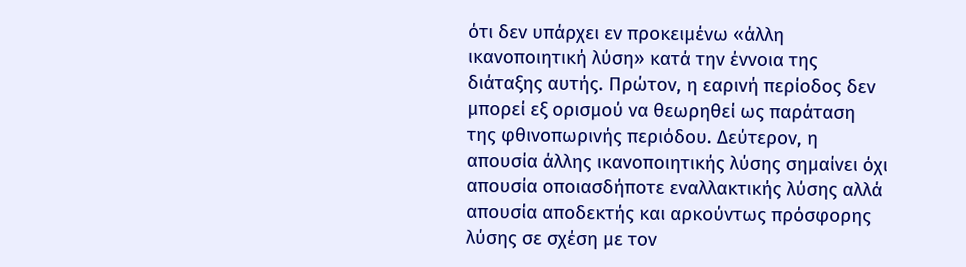ότι δεν υπάρχει εν προκειμένω «άλλη ικανοποιητική λύση» κατά την έννοια της διάταξης αυτής. Πρώτον, η εαρινή περίοδος δεν μπορεί εξ ορισμού να θεωρηθεί ως παράταση της φθινοπωρινής περιόδου. Δεύτερον, η απουσία άλλης ικανοποιητικής λύσης σημαίνει όχι απουσία οποιασδήποτε εναλλακτικής λύσης αλλά απουσία αποδεκτής και αρκούντως πρόσφορης λύσης σε σχέση με τον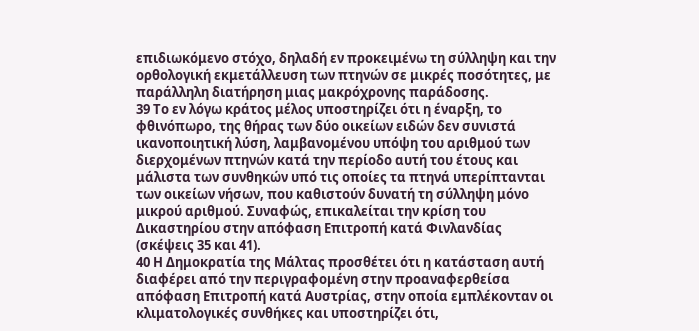επιδιωκόμενο στόχο, δηλαδή εν προκειμένω τη σύλληψη και την ορθολογική εκμετάλλευση των πτηνών σε μικρές ποσότητες, με παράλληλη διατήρηση μιας μακρόχρονης παράδοσης.
39 Το εν λόγω κράτος μέλος υποστηρίζει ότι η έναρξη, το φθινόπωρο, της θήρας των δύο οικείων ειδών δεν συνιστά ικανοποιητική λύση, λαμβανομένου υπόψη του αριθμού των διερχομένων πτηνών κατά την περίοδο αυτή του έτους και μάλιστα των συνθηκών υπό τις οποίες τα πτηνά υπερίπτανται των οικείων νήσων, που καθιστούν δυνατή τη σύλληψη μόνο μικρού αριθμού. Συναφώς, επικαλείται την κρίση του Δικαστηρίου στην απόφαση Επιτροπή κατά Φινλανδίας (σκέψεις 35 και 41).
40 Η Δημοκρατία της Μάλτας προσθέτει ότι η κατάσταση αυτή διαφέρει από την περιγραφομένη στην προαναφερθείσα απόφαση Επιτροπή κατά Αυστρίας, στην οποία εμπλέκονταν οι κλιματολογικές συνθήκες και υποστηρίζει ότι,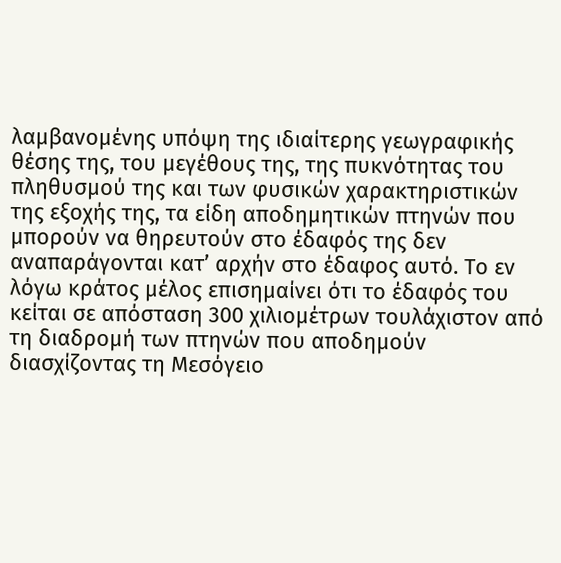λαμβανομένης υπόψη της ιδιαίτερης γεωγραφικής θέσης της, του μεγέθους της, της πυκνότητας του πληθυσμού της και των φυσικών χαρακτηριστικών της εξοχής της, τα είδη αποδημητικών πτηνών που μπορούν να θηρευτούν στο έδαφός της δεν αναπαράγονται κατ’ αρχήν στο έδαφος αυτό. Το εν λόγω κράτος μέλος επισημαίνει ότι το έδαφός του κείται σε απόσταση 300 χιλιομέτρων τουλάχιστον από τη διαδρομή των πτηνών που αποδημούν διασχίζοντας τη Μεσόγειο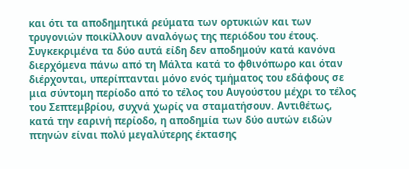και ότι τα αποδημητικά ρεύματα των ορτυκιών και των τρυγονιών ποικίλλουν αναλόγως της περιόδου του έτους. Συγκεκριμένα τα δύο αυτά είδη δεν αποδημούν κατά κανόνα διερχόμενα πάνω από τη Μάλτα κατά το φθινόπωρο και όταν διέρχονται, υπερίπτανται μόνο ενός τμήματος του εδάφους σε μια σύντομη περίοδο από το τέλος του Αυγούστου μέχρι το τέλος του Σεπτεμβρίου, συχνά χωρίς να σταματήσουν. Αντιθέτως, κατά την εαρινή περίοδο, η αποδημία των δύο αυτών ειδών πτηνών είναι πολύ μεγαλύτερης έκτασης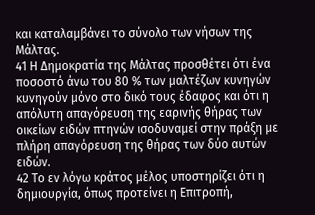και καταλαμβάνει το σύνολο των νήσων της Μάλτας.
41 Η Δημοκρατία της Μάλτας προσθέτει ότι ένα ποσοστό άνω του 80 % των μαλτέζων κυνηγών κυνηγούν μόνο στο δικό τους έδαφος και ότι η απόλυτη απαγόρευση της εαρινής θήρας των οικείων ειδών πτηνών ισοδυναμεί στην πράξη με πλήρη απαγόρευση της θήρας των δύο αυτών ειδών.
42 Το εν λόγω κράτος μέλος υποστηρίζει ότι η δημιουργία, όπως προτείνει η Επιτροπή,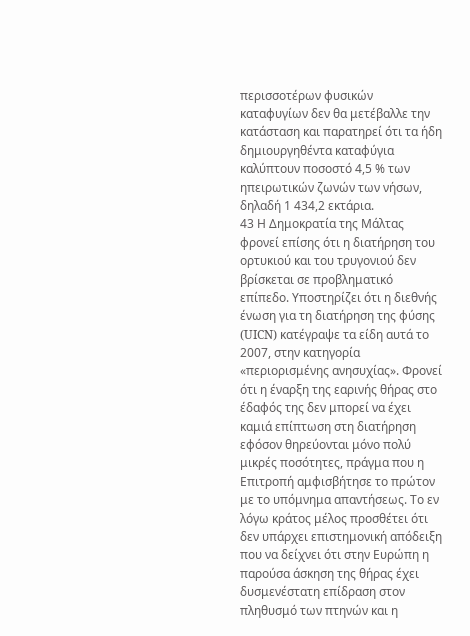περισσοτέρων φυσικών καταφυγίων δεν θα μετέβαλλε την κατάσταση και παρατηρεί ότι τα ήδη δημιουργηθέντα καταφύγια καλύπτουν ποσοστό 4,5 % των ηπειρωτικών ζωνών των νήσων, δηλαδή 1 434,2 εκτάρια.
43 Η Δημοκρατία της Μάλτας φρονεί επίσης ότι η διατήρηση του ορτυκιού και του τρυγονιού δεν βρίσκεται σε προβληματικό επίπεδο. Υποστηρίζει ότι η διεθνής ένωση για τη διατήρηση της φύσης (UICN) κατέγραψε τα είδη αυτά το 2007, στην κατηγορία «περιορισμένης ανησυχίας». Φρονεί ότι η έναρξη της εαρινής θήρας στο έδαφός της δεν μπορεί να έχει καμιά επίπτωση στη διατήρηση εφόσον θηρεύονται μόνο πολύ μικρές ποσότητες, πράγμα που η Επιτροπή αμφισβήτησε το πρώτον με το υπόμνημα απαντήσεως. Το εν λόγω κράτος μέλος προσθέτει ότι δεν υπάρχει επιστημονική απόδειξη που να δείχνει ότι στην Ευρώπη η παρούσα άσκηση της θήρας έχει δυσμενέστατη επίδραση στον πληθυσμό των πτηνών και η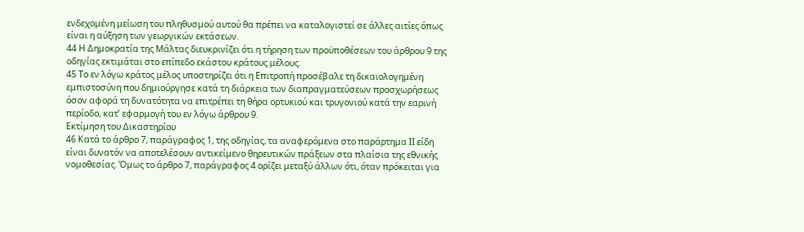ενδεχομένη μείωση του πληθυσμού αυτού θα πρέπει να καταλογιστεί σε άλλες αιτίες όπως είναι η αύξηση των γεωργικών εκτάσεων.
44 Η Δημοκρατία της Μάλτας διευκρινίζει ότι η τήρηση των προϋποθέσεων του άρθρου 9 της οδηγίας εκτιμάται στο επίπεδο εκάστου κράτους μέλους.
45 Το εν λόγω κράτος μέλος υποστηρίζει ότι η Επιτροπή προσέβαλε τη δικαιολογημένη εμπιστοσύνη που δημιούργησε κατά τη διάρκεια των διαπραγματεύσεων προσχωρήσεως όσον αφορά τη δυνατότητα να επιτρέπει τη θήρα ορτυκιού και τρυγονιού κατά την εαρινή περίοδο, κατ’ εφαρμογή του εν λόγω άρθρου 9.
Εκτίμηση του Δικαστηρίου
46 Κατά το άρθρο 7, παράγραφος 1, της οδηγίας, τα αναφερόμενα στο παράρτημα ΙΙ είδη είναι δυνατόν να αποτελέσουν αντικείμενο θηρευτικών πράξεων στα πλαίσια της εθνικής νομοθεσίας. Όμως το άρθρο 7, παράγραφος 4 ορίζει μεταξύ άλλων ότι, όταν πρόκειται για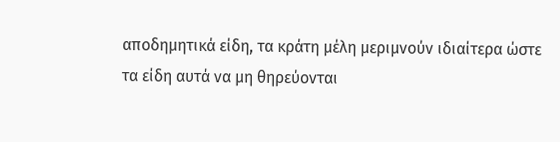αποδημητικά είδη, τα κράτη μέλη μεριμνούν ιδιαίτερα ώστε τα είδη αυτά να μη θηρεύονται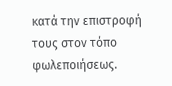κατά την επιστροφή τους στον τόπο φωλεποιήσεως.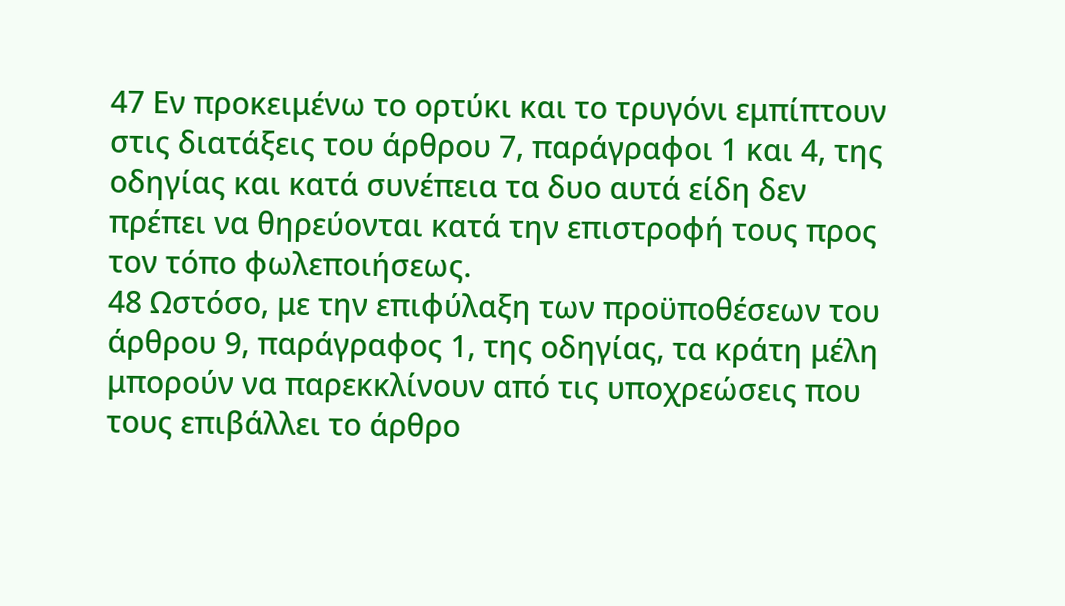47 Εν προκειμένω το ορτύκι και το τρυγόνι εμπίπτουν στις διατάξεις του άρθρου 7, παράγραφοι 1 και 4, της οδηγίας και κατά συνέπεια τα δυο αυτά είδη δεν πρέπει να θηρεύονται κατά την επιστροφή τους προς τον τόπο φωλεποιήσεως.
48 Ωστόσο, με την επιφύλαξη των προϋποθέσεων του άρθρου 9, παράγραφος 1, της οδηγίας, τα κράτη μέλη μπορούν να παρεκκλίνουν από τις υποχρεώσεις που τους επιβάλλει το άρθρο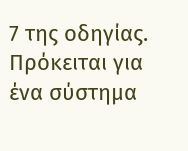7 της οδηγίας. Πρόκειται για ένα σύστημα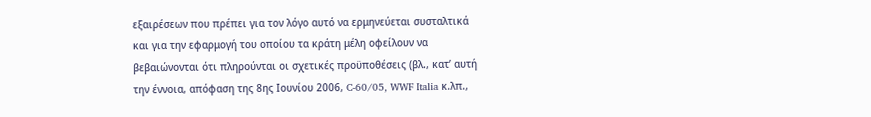εξαιρέσεων που πρέπει για τον λόγο αυτό να ερμηνεύεται συσταλτικά και για την εφαρμογή του οποίου τα κράτη μέλη οφείλουν να βεβαιώνονται ότι πληρούνται οι σχετικές προϋποθέσεις (βλ., κατ’ αυτή την έννοια, απόφαση της 8ης Ιουνίου 2006, C‑60/05, WWF Italia κ.λπ.,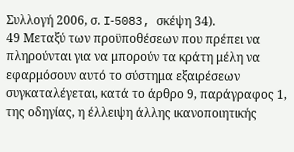Συλλογή 2006, σ. I‑5083, σκέψη 34).
49 Μεταξύ των προϋποθέσεων που πρέπει να πληρούνται για να μπορούν τα κράτη μέλη να εφαρμόσουν αυτό το σύστημα εξαιρέσεων συγκαταλέγεται, κατά το άρθρο 9, παράγραφος 1, της οδηγίας, η έλλειψη άλλης ικανοποιητικής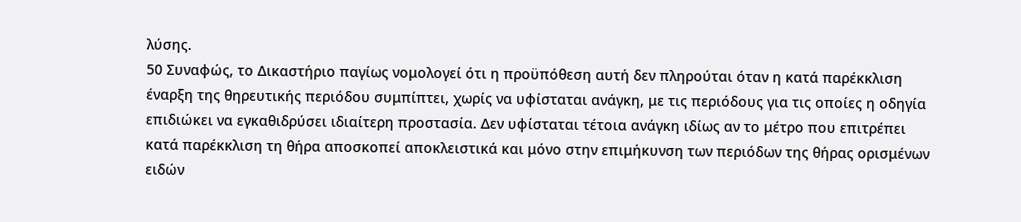λύσης.
50 Συναφώς, το Δικαστήριο παγίως νομολογεί ότι η προϋπόθεση αυτή δεν πληρούται όταν η κατά παρέκκλιση έναρξη της θηρευτικής περιόδου συμπίπτει, χωρίς να υφίσταται ανάγκη, με τις περιόδους για τις οποίες η οδηγία επιδιώκει να εγκαθιδρύσει ιδιαίτερη προστασία. Δεν υφίσταται τέτοια ανάγκη ιδίως αν το μέτρο που επιτρέπει κατά παρέκκλιση τη θήρα αποσκοπεί αποκλειστικά και μόνο στην επιμήκυνση των περιόδων της θήρας ορισμένων ειδών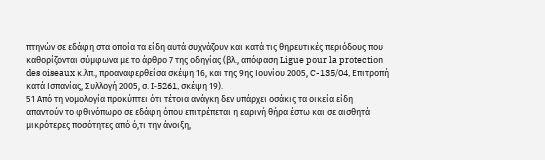πτηνών σε εδάφη στα οποία τα είδη αυτά συχνάζουν και κατά τις θηρευτικές περιόδους που καθορίζονται σύμφωνα με το άρθρο 7 της οδηγίας (βλ., απόφαση Ligue pοur la prοtectiοn des οiseaux κ.λπ., προαναφερθείσα σκέψη 16, και της 9ης Ιουνίου 2005, C-135/04, Επιτροπή κατά Ισπανίας, Συλλογή 2005, σ. I‑5261, σκέψη 19).
51 Από τη νομολογία προκύπτει ότι τέτοια ανάγκη δεν υπάρχει οσάκις τα οικεία είδη απαντούν το φθινόπωρο σε εδάφη όπου επιτρέπεται η εαρινή θήρα έστω και σε αισθητά μικρότερες ποσότητες από ό,τι την άνοιξη,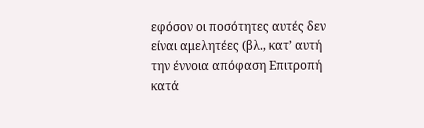εφόσον οι ποσότητες αυτές δεν είναι αμελητέες (βλ., κατ’ αυτή την έννοια απόφαση Επιτροπή κατά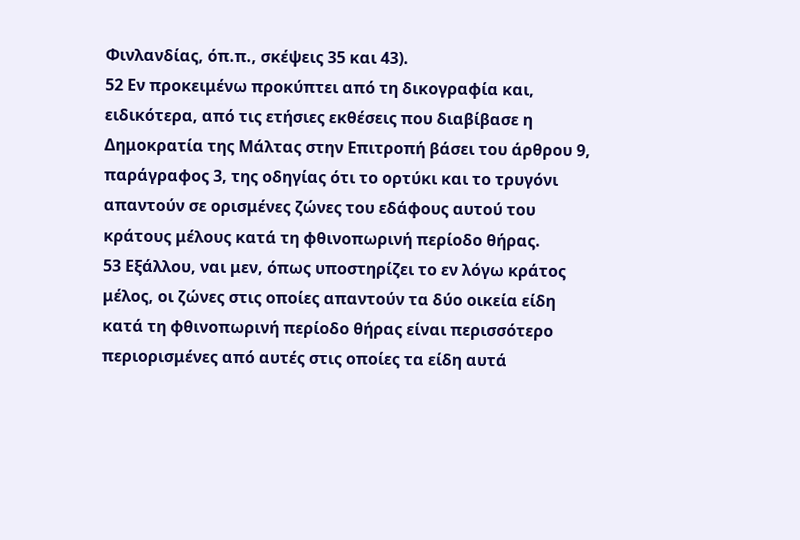Φινλανδίας, όπ.π., σκέψεις 35 και 43).
52 Εν προκειμένω προκύπτει από τη δικογραφία και, ειδικότερα, από τις ετήσιες εκθέσεις που διαβίβασε η Δημοκρατία της Μάλτας στην Επιτροπή βάσει του άρθρου 9, παράγραφος 3, της οδηγίας ότι το ορτύκι και το τρυγόνι απαντούν σε ορισμένες ζώνες του εδάφους αυτού του κράτους μέλους κατά τη φθινοπωρινή περίοδο θήρας.
53 Εξάλλου, ναι μεν, όπως υποστηρίζει το εν λόγω κράτος μέλος, οι ζώνες στις οποίες απαντούν τα δύο οικεία είδη κατά τη φθινοπωρινή περίοδο θήρας είναι περισσότερο περιορισμένες από αυτές στις οποίες τα είδη αυτά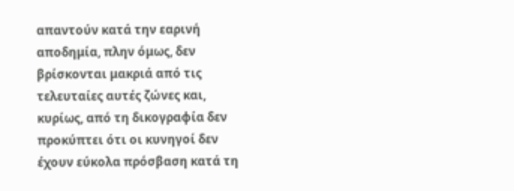απαντούν κατά την εαρινή αποδημία, πλην όμως, δεν βρίσκονται μακριά από τις τελευταίες αυτές ζώνες και, κυρίως, από τη δικογραφία δεν προκύπτει ότι οι κυνηγοί δεν έχουν εύκολα πρόσβαση κατά τη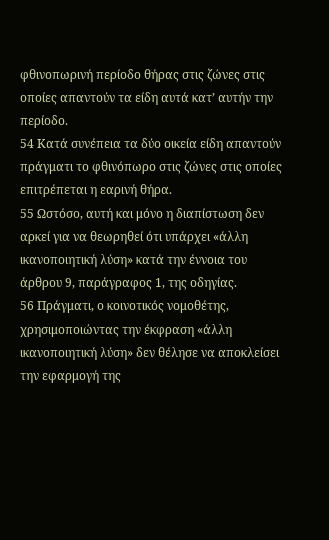φθινοπωρινή περίοδο θήρας στις ζώνες στις οποίες απαντούν τα είδη αυτά κατ’ αυτήν την περίοδο.
54 Κατά συνέπεια τα δύο οικεία είδη απαντούν πράγματι το φθινόπωρο στις ζώνες στις οποίες επιτρέπεται η εαρινή θήρα.
55 Ωστόσο, αυτή και μόνο η διαπίστωση δεν αρκεί για να θεωρηθεί ότι υπάρχει «άλλη ικανοποιητική λύση» κατά την έννοια του άρθρου 9, παράγραφος 1, της οδηγίας.
56 Πράγματι, ο κοινοτικός νομοθέτης, χρησιμοποιώντας την έκφραση «άλλη ικανοποιητική λύση» δεν θέλησε να αποκλείσει την εφαρμογή της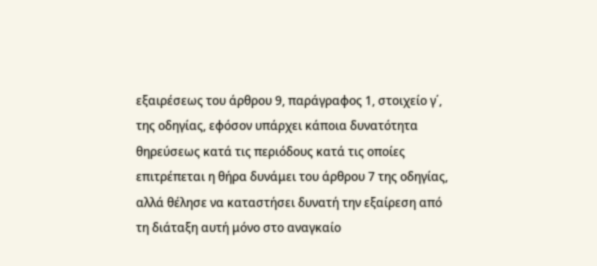εξαιρέσεως του άρθρου 9, παράγραφος 1, στοιχείο γ΄, της οδηγίας, εφόσον υπάρχει κάποια δυνατότητα θηρεύσεως κατά τις περιόδους κατά τις οποίες επιτρέπεται η θήρα δυνάμει του άρθρου 7 της οδηγίας, αλλά θέλησε να καταστήσει δυνατή την εξαίρεση από τη διάταξη αυτή μόνο στο αναγκαίο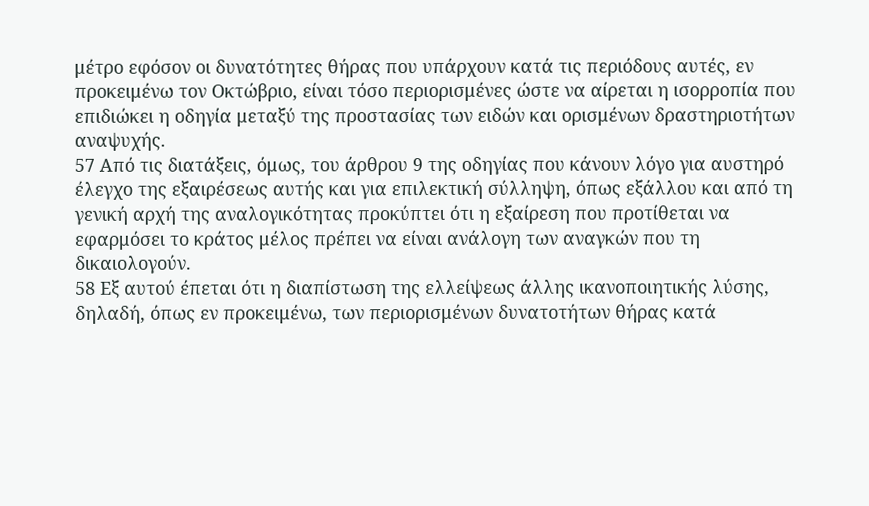μέτρο εφόσον οι δυνατότητες θήρας που υπάρχουν κατά τις περιόδους αυτές, εν προκειμένω τον Οκτώβριο, είναι τόσο περιορισμένες ώστε να αίρεται η ισορροπία που επιδιώκει η οδηγία μεταξύ της προστασίας των ειδών και ορισμένων δραστηριοτήτων αναψυχής.
57 Από τις διατάξεις, όμως, του άρθρου 9 της οδηγίας που κάνουν λόγο για αυστηρό έλεγχο της εξαιρέσεως αυτής και για επιλεκτική σύλληψη, όπως εξάλλου και από τη γενική αρχή της αναλογικότητας προκύπτει ότι η εξαίρεση που προτίθεται να εφαρμόσει το κράτος μέλος πρέπει να είναι ανάλογη των αναγκών που τη δικαιολογούν.
58 Εξ αυτού έπεται ότι η διαπίστωση της ελλείψεως άλλης ικανοποιητικής λύσης, δηλαδή, όπως εν προκειμένω, των περιορισμένων δυνατοτήτων θήρας κατά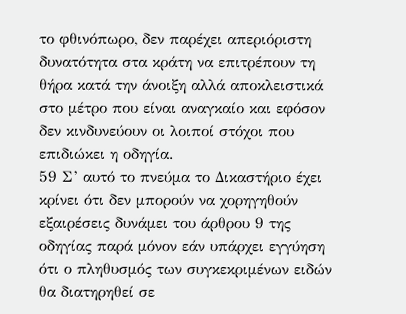το φθινόπωρο, δεν παρέχει απεριόριστη δυνατότητα στα κράτη να επιτρέπουν τη θήρα κατά την άνοιξη αλλά αποκλειστικά στο μέτρο που είναι αναγκαίο και εφόσον δεν κινδυνεύουν οι λοιποί στόχοι που επιδιώκει η οδηγία.
59 Σ’ αυτό το πνεύμα το Δικαστήριο έχει κρίνει ότι δεν μπορούν να χορηγηθούν εξαιρέσεις δυνάμει του άρθρου 9 της οδηγίας παρά μόνον εάν υπάρχει εγγύηση ότι ο πληθυσμός των συγκεκριμένων ειδών θα διατηρηθεί σε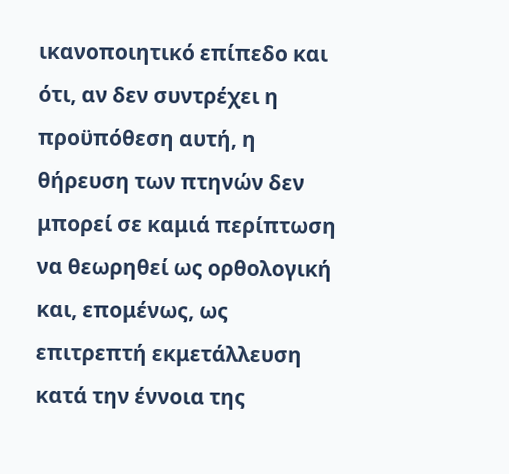ικανοποιητικό επίπεδο και ότι, αν δεν συντρέχει η προϋπόθεση αυτή, η θήρευση των πτηνών δεν μπορεί σε καμιά περίπτωση να θεωρηθεί ως ορθολογική και, επομένως, ως επιτρεπτή εκμετάλλευση κατά την έννοια της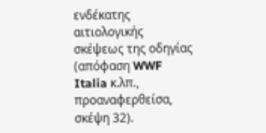ενδέκατης αιτιολογικής σκέψεως της οδηγίας (απόφαση WWF Italia κ.λπ., προαναφερθείσα, σκέψη 32).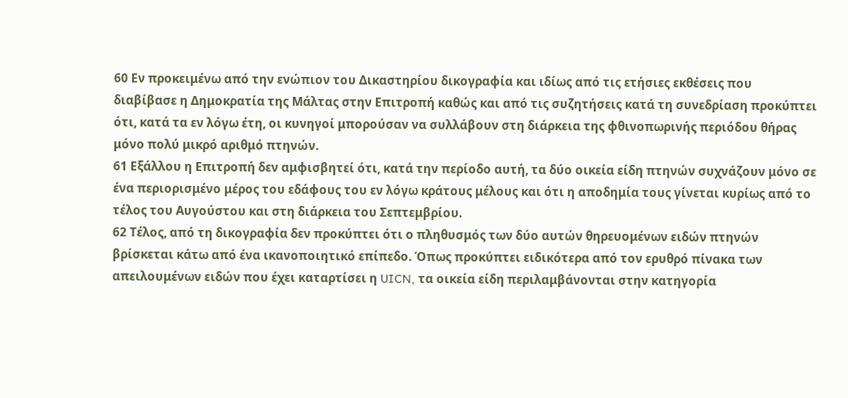60 Εν προκειμένω από την ενώπιον του Δικαστηρίου δικογραφία και ιδίως από τις ετήσιες εκθέσεις που διαβίβασε η Δημοκρατία της Μάλτας στην Επιτροπή καθώς και από τις συζητήσεις κατά τη συνεδρίαση προκύπτει ότι, κατά τα εν λόγω έτη, οι κυνηγοί μπορούσαν να συλλάβουν στη διάρκεια της φθινοπωρινής περιόδου θήρας μόνο πολύ μικρό αριθμό πτηνών.
61 Εξάλλου η Επιτροπή δεν αμφισβητεί ότι, κατά την περίοδο αυτή, τα δύο οικεία είδη πτηνών συχνάζουν μόνο σε ένα περιορισμένο μέρος του εδάφους του εν λόγω κράτους μέλους και ότι η αποδημία τους γίνεται κυρίως από το τέλος του Αυγούστου και στη διάρκεια του Σεπτεμβρίου.
62 Τέλος, από τη δικογραφία δεν προκύπτει ότι ο πληθυσμός των δύο αυτών θηρευομένων ειδών πτηνών βρίσκεται κάτω από ένα ικανοποιητικό επίπεδο. Όπως προκύπτει ειδικότερα από τον ερυθρό πίνακα των απειλουμένων ειδών που έχει καταρτίσει η UICN, τα οικεία είδη περιλαμβάνονται στην κατηγορία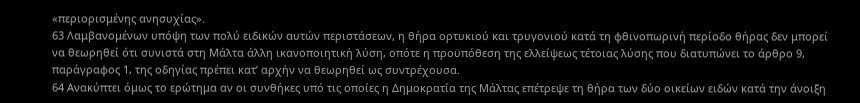«περιορισμένης ανησυχίας».
63 Λαμβανομένων υπόψη των πολύ ειδικών αυτών περιστάσεων, η θήρα ορτυκιού και τρυγονιού κατά τη φθινοπωρινή περίοδο θήρας δεν μπορεί να θεωρηθεί ότι συνιστά στη Μάλτα άλλη ικανοποιητική λύση, οπότε η προϋπόθεση της ελλείψεως τέτοιας λύσης που διατυπώνει το άρθρο 9, παράγραφος 1, της οδηγίας πρέπει κατ’ αρχήν να θεωρηθεί ως συντρέχουσα.
64 Ανακύπτει όμως το ερώτημα αν οι συνθήκες υπό τις οποίες η Δημοκρατία της Μάλτας επέτρεψε τη θήρα των δύο οικείων ειδών κατά την άνοιξη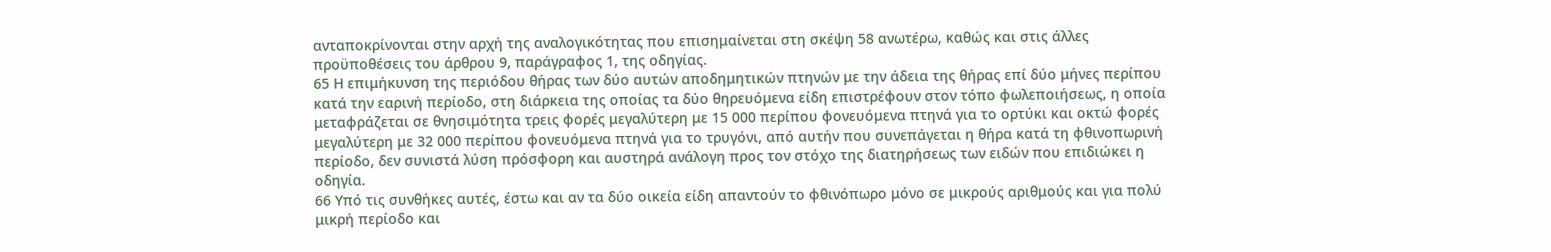ανταποκρίνονται στην αρχή της αναλογικότητας που επισημαίνεται στη σκέψη 58 ανωτέρω, καθώς και στις άλλες προϋποθέσεις του άρθρου 9, παράγραφος 1, της οδηγίας.
65 Η επιμήκυνση της περιόδου θήρας των δύο αυτών αποδημητικών πτηνών με την άδεια της θήρας επί δύο μήνες περίπου κατά την εαρινή περίοδο, στη διάρκεια της οποίας τα δύο θηρευόμενα είδη επιστρέφουν στον τόπο φωλεποιήσεως, η οποία μεταφράζεται σε θνησιμότητα τρεις φορές μεγαλύτερη με 15 000 περίπου φονευόμενα πτηνά για το ορτύκι και οκτώ φορές μεγαλύτερη με 32 000 περίπου φονευόμενα πτηνά για το τρυγόνι, από αυτήν που συνεπάγεται η θήρα κατά τη φθινοπωρινή περίοδο, δεν συνιστά λύση πρόσφορη και αυστηρά ανάλογη προς τον στόχο της διατηρήσεως των ειδών που επιδιώκει η οδηγία.
66 Υπό τις συνθήκες αυτές, έστω και αν τα δύο οικεία είδη απαντούν το φθινόπωρο μόνο σε μικρούς αριθμούς και για πολύ μικρή περίοδο και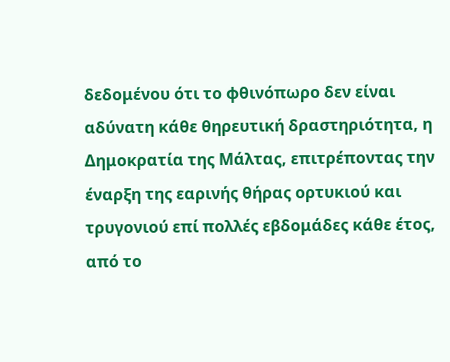δεδομένου ότι το φθινόπωρο δεν είναι αδύνατη κάθε θηρευτική δραστηριότητα, η Δημοκρατία της Μάλτας, επιτρέποντας την έναρξη της εαρινής θήρας ορτυκιού και τρυγονιού επί πολλές εβδομάδες κάθε έτος, από το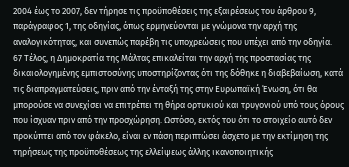2004 έως το 2007, δεν τήρησε τις προϋποθέσεις της εξαιρέσεως του άρθρου 9, παράγραφος 1, της οδηγίας, όπως ερμηνεύονται με γνώμονα την αρχή της αναλογικότητας, και συνεπώς παρέβη τις υποχρεώσεις που υπέχει από την οδηγία.
67 Τέλος, η Δημοκρατία της Μάλτας επικαλείται την αρχή της προστασίας της δικαιολογημένης εμπιστοσύνης υποστηρίζοντας ότι της δόθηκε η διαβεβαίωση, κατά τις διαπραγματεύσεις, πριν από την ένταξή της στην Ευρωπαϊκή Ένωση, ότι θα μπορούσε να συνεχίσει να επιτρέπει τη θήρα ορτυκιού και τρυγονιού υπό τους όρους που ίσχυαν πριν από την προσχώρηση. Ωστόσο, εκτός του ότι το στοιχείο αυτό δεν προκύπτει από τον φάκελο, είναι εν πάση περιπτώσει άσχετο με την εκτίμηση της τηρήσεως της προϋποθέσεως της ελλείψεως άλλης ικανοποιητικής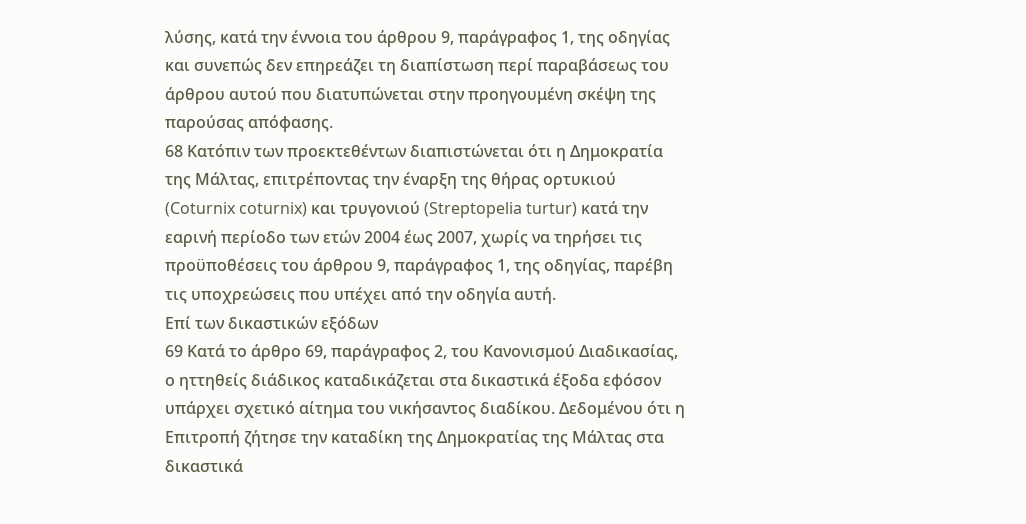λύσης, κατά την έννοια του άρθρου 9, παράγραφος 1, της οδηγίας και συνεπώς δεν επηρεάζει τη διαπίστωση περί παραβάσεως του άρθρου αυτού που διατυπώνεται στην προηγουμένη σκέψη της παρούσας απόφασης.
68 Κατόπιν των προεκτεθέντων διαπιστώνεται ότι η Δημοκρατία της Μάλτας, επιτρέποντας την έναρξη της θήρας ορτυκιού (Coturnix coturnix) και τρυγονιού (Streptopelia turtur) κατά την εαρινή περίοδο των ετών 2004 έως 2007, χωρίς να τηρήσει τις προϋποθέσεις του άρθρου 9, παράγραφος 1, της οδηγίας, παρέβη τις υποχρεώσεις που υπέχει από την οδηγία αυτή.
Επί των δικαστικών εξόδων
69 Κατά το άρθρο 69, παράγραφος 2, του Κανονισμού Διαδικασίας, ο ηττηθείς διάδικος καταδικάζεται στα δικαστικά έξοδα εφόσον υπάρχει σχετικό αίτημα του νικήσαντος διαδίκου. Δεδομένου ότι η Επιτροπή ζήτησε την καταδίκη της Δημοκρατίας της Μάλτας στα δικαστικά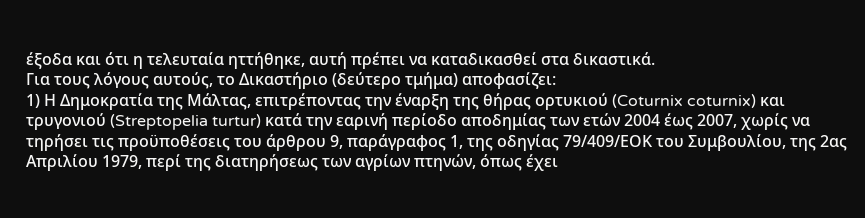έξοδα και ότι η τελευταία ηττήθηκε, αυτή πρέπει να καταδικασθεί στα δικαστικά.
Για τους λόγους αυτούς, το Δικαστήριο (δεύτερο τμήμα) αποφασίζει:
1) Η Δημοκρατία της Μάλτας, επιτρέποντας την έναρξη της θήρας ορτυκιού (Coturnix coturnix) και τρυγονιού (Streptopelia turtur) κατά την εαρινή περίοδο αποδημίας των ετών 2004 έως 2007, χωρίς να τηρήσει τις προϋποθέσεις του άρθρου 9, παράγραφος 1, της οδηγίας 79/409/ΕΟΚ του Συμβουλίου, της 2ας Απριλίου 1979, περί της διατηρήσεως των αγρίων πτηνών, όπως έχει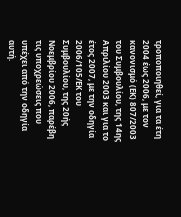τροποποιηθεί, για τα έτη 2004 έως 2006, με τον κανονισμό (ΕΚ) 807/2003 του Συμβουλίου, της 14ης Απριλίου 2003 και για το έτος 2007, με την οδηγία 2006/105/ΕΚ του Συμβουλίου, της 20ής Νοεμβρίου 2006, παρέβη τις υποχρεώσεις που υπέχει από την οδηγία αυτή.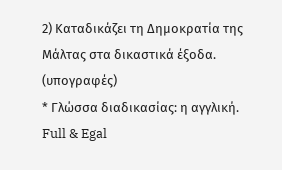2) Καταδικάζει τη Δημοκρατία της Μάλτας στα δικαστικά έξοδα.
(υπογραφές)
* Γλώσσα διαδικασίας: η αγγλική.
Full & Egal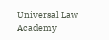Universal Law Academy